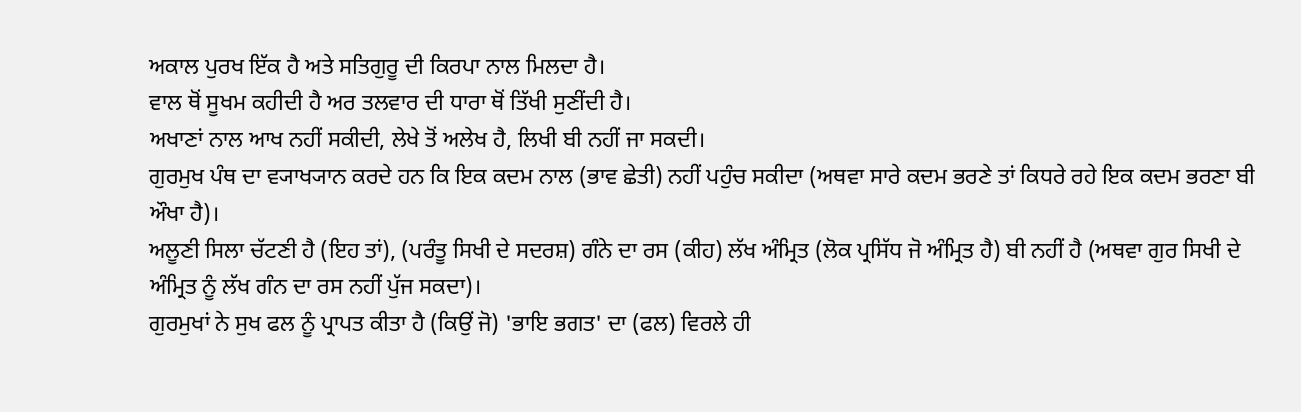ਅਕਾਲ ਪੁਰਖ ਇੱਕ ਹੈ ਅਤੇ ਸਤਿਗੁਰੂ ਦੀ ਕਿਰਪਾ ਨਾਲ ਮਿਲਦਾ ਹੈ।
ਵਾਲ ਥੋਂ ਸੂਖਮ ਕਹੀਦੀ ਹੈ ਅਰ ਤਲਵਾਰ ਦੀ ਧਾਰਾ ਥੋਂ ਤਿੱਖੀ ਸੁਣੀਂਦੀ ਹੈ।
ਅਖਾਣਾਂ ਨਾਲ ਆਖ ਨਹੀਂ ਸਕੀਦੀ, ਲੇਖੇ ਤੋਂ ਅਲੇਖ ਹੈ, ਲਿਖੀ ਬੀ ਨਹੀਂ ਜਾ ਸਕਦੀ।
ਗੁਰਮੁਖ ਪੰਥ ਦਾ ਵ੍ਯਾਖ੍ਯਾਨ ਕਰਦੇ ਹਨ ਕਿ ਇਕ ਕਦਮ ਨਾਲ (ਭਾਵ ਛੇਤੀ) ਨਹੀਂ ਪਹੁੰਚ ਸਕੀਦਾ (ਅਥਵਾ ਸਾਰੇ ਕਦਮ ਭਰਣੇ ਤਾਂ ਕਿਧਰੇ ਰਹੇ ਇਕ ਕਦਮ ਭਰਣਾ ਬੀ ਔਖਾ ਹੈ)।
ਅਲੂਣੀ ਸਿਲਾ ਚੱਟਣੀ ਹੈ (ਇਹ ਤਾਂ), (ਪਰੰਤੂ ਸਿਖੀ ਦੇ ਸਦਰਸ਼) ਗੰਨੇ ਦਾ ਰਸ (ਕੀਹ) ਲੱਖ ਅੰਮ੍ਰਿਤ (ਲੋਕ ਪ੍ਰਸਿੱਧ ਜੋ ਅੰਮ੍ਰਿਤ ਹੈ) ਬੀ ਨਹੀਂ ਹੈ (ਅਥਵਾ ਗੁਰ ਸਿਖੀ ਦੇ ਅੰਮ੍ਰਿਤ ਨੂੰ ਲੱਖ ਗੰਨ ਦਾ ਰਸ ਨਹੀਂ ਪੁੱਜ ਸਕਦਾ)।
ਗੁਰਮੁਖਾਂ ਨੇ ਸੁਖ ਫਲ ਨੂੰ ਪ੍ਰਾਪਤ ਕੀਤਾ ਹੈ (ਕਿਉਂ ਜੋ) 'ਭਾਇ ਭਗਤ' ਦਾ (ਫਲ) ਵਿਰਲੇ ਹੀ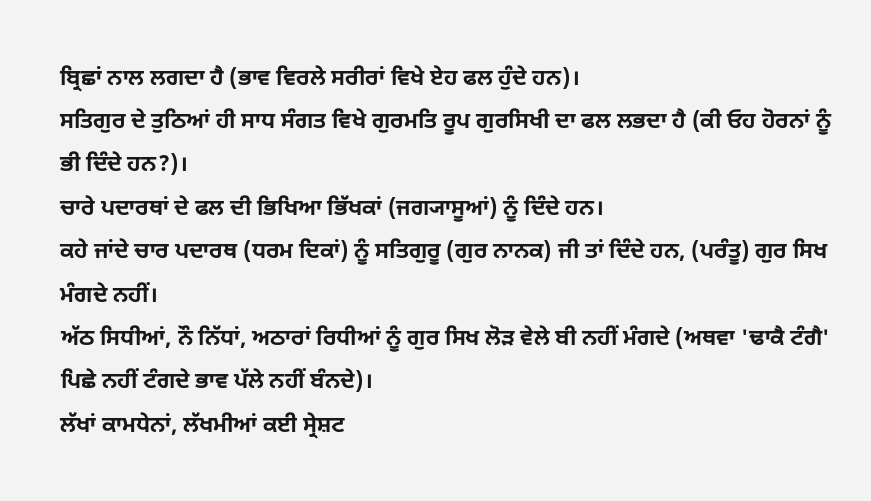ਬ੍ਰਿਛਾਂ ਨਾਲ ਲਗਦਾ ਹੈ (ਭਾਵ ਵਿਰਲੇ ਸਰੀਰਾਂ ਵਿਖੇ ਏਹ ਫਲ ਹੁੰਦੇ ਹਨ)।
ਸਤਿਗੁਰ ਦੇ ਤੁਠਿਆਂ ਹੀ ਸਾਧ ਸੰਗਤ ਵਿਖੇ ਗੁਰਮਤਿ ਰੂਪ ਗੁਰਸਿਖੀ ਦਾ ਫਲ ਲਭਦਾ ਹੈ (ਕੀ ਓਹ ਹੋਰਨਾਂ ਨੂੰ ਭੀ ਦਿੰਦੇ ਹਨ?)।
ਚਾਰੇ ਪਦਾਰਥਾਂ ਦੇ ਫਲ ਦੀ ਭਿਖਿਆ ਭਿੱਖਕਾਂ (ਜਗ੍ਯਾਸੂਆਂ) ਨੂੰ ਦਿੰਦੇ ਹਨ।
ਕਹੇ ਜਾਂਦੇ ਚਾਰ ਪਦਾਰਥ (ਧਰਮ ਦਿਕਾਂ) ਨੂੰ ਸਤਿਗੁਰੂ (ਗੁਰ ਨਾਨਕ) ਜੀ ਤਾਂ ਦਿੰਦੇ ਹਨ, (ਪਰੰਤੂ) ਗੁਰ ਸਿਖ ਮੰਗਦੇ ਨਹੀਂ।
ਅੱਠ ਸਿਧੀਆਂ, ਨੌ ਨਿੱਧਾਂ, ਅਠਾਰਾਂ ਰਿਧੀਆਂ ਨੂੰ ਗੁਰ ਸਿਖ ਲੋੜ ਵੇਲੇ ਬੀ ਨਹੀਂ ਮੰਗਦੇ (ਅਥਵਾ 'ਢਾਕੈ ਟੰਗੈ' ਪਿਛੇ ਨਹੀਂ ਟੰਗਦੇ ਭਾਵ ਪੱਲੇ ਨਹੀਂ ਬੰਨਦੇ)।
ਲੱਖਾਂ ਕਾਮਧੇਨਾਂ, ਲੱਖਮੀਆਂ ਕਈ ਸ੍ਰੇਸ਼ਟ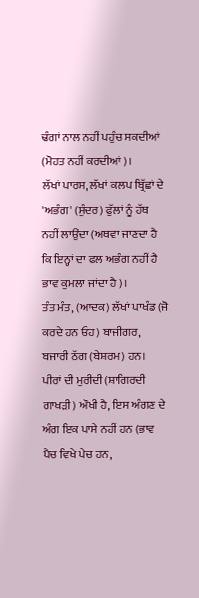ਢੰਗਾਂ ਨਾਲ ਨਹੀਂ ਪਹੁੰਚ ਸਕਦੀਆਂ (ਮੋਹਤ ਨਹੀਂ ਕਰਦੀਆਂ)।
ਲੱਖਾਂ ਪਾਰਸ, ਲੱਖਾਂ ਕਲਪ ਬ੍ਰਿੱਛਾਂ ਦੇ 'ਅਭੰਗ' (ਸੁੰਦਰ) ਫੁੱਲਾਂ ਨੂੰ ਹੱਥ ਨਹੀਂ ਲਾਉਂਦਾ (ਅਥਵਾ ਜਾਣਦਾ ਹੈ ਕਿ ਇਨ੍ਹਾਂ ਦਾ ਫਲ ਅਭੰਗ ਨਹੀਂ ਹੈ ਭਾਵ ਕੁਮਲਾ ਜਾਂਦਾ ਹੈ)।
ਤੰਤ ਮੰਤ, (ਆਦਕ) ਲੱਖਾਂ ਪਾਖੰਡ (ਜੋ ਕਰਦੇ ਹਨ ਓਹ) ਬਾਜੀਗਰ, ਬਜਾਰੀ ਠੱਗ (ਬੇਸ਼ਰਮ) ਹਨ।
ਪੀਰਾਂ ਦੀ ਮੁਰੀਦੀ (ਸ਼ਾਗਿਰਦੀ ਗਾਖੜੀ) ਔਖੀ ਹੈ, ਇਸ ਅੰਗਣ ਦੇ ਅੰਗ ਇਕ ਪਾਸੇ ਨਹੀਂ ਹਨ (ਭਾਵ ਪੈਚ ਵਿਖੇ ਪੇਚ ਹਨ,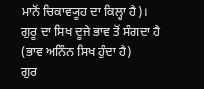ਮਾਨੋਂ ਚਿਕਾਵ੍ਯੂਹ ਦਾ ਕਿਲ੍ਹਾ ਹੈ)।
ਗੁਰੂ ਦਾ ਸਿਖ ਦੂਜੇ ਭਾਵ ਤੋਂ ਸੰਗਦਾ ਹੈ (ਭਾਵ ਅਨਿੰਨ ਸਿਖ ਹੁੰਦਾ ਹੈ)
ਗੁਰ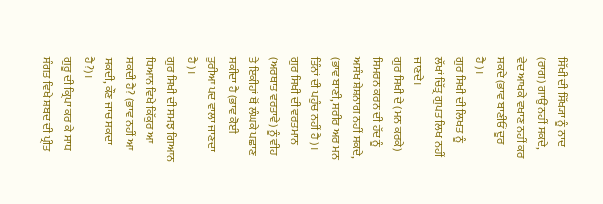ਸਿੱਖੀ ਦੀ ਸਿੱਖ੍ਯਾ ਨੂੰ ਨਾਦ (ਰਾਗ) ਗਾਉਂ ਨਹੀਂ ਸਕਦੇ, ਵੇਦ ਆਖਕੇ ਵਖਾਣ ਨਹੀਂ ਕਰ ਸਕਦੇ (ਭਾਵ ਬਾਣੀਓਂ ਦੂਰ ਹੈ)।
ਗੁਰ ਸਿਖੀ ਦੀ ਲਿਖਤ ਨੂੰ ਲੱਖਾਂ ਚਿੱਤ੍ਰ ਗੁਪਤ ਲਿਖ ਨਹੀਂ ਜਾਣਦੇ।
ਗੁਰ ਸਿਖੀ ਦੇ (ਮਨ ਕਰਕੇ) ਸਿਮਰਨ ਕਰਨ ਦੀ ਹੱਦ ਨੂੰ ਅਸੰਖ ਸ਼ੇਸ਼ਨਾਗ ਨਹੀਂ ਸਕਦੇ, (ਭਾਵ ਬਾਣੀ, ਸਰੀਰ ਅਰ ਮਨ ਤਿੰਨਾਂ ਦੀ ਪਹੁੰਚ ਨਹੀਂ ਹੈ)।
ਗੁਰ ਸਿਖੀ ਦੀ ਵਰਤਮਾਨ (ਅਰਥਾਤ ਵਰਤਾਵੇ) ਨੂੰ ਵੀਹ ਤੇ ਇਕੀਹਾਂ ਥੋਂ ਲੰਘਕੇ ਪਛਾਣ ਸਕੀਦਾ ਹੈ (ਭਾਵ ਕੋਈ ਤੁਰੀਆ ਪਦ ਵਾਲਾ ਜਾਣਦਾ ਹੈ)।
ਗੁਰ ਸਿਖੀ ਦੀ ਸਮਝ ਗਿਆਨ ਧਿਆਨ ਵਿਖੇ ਕਿੱਕੁਰ ਆ ਸਕਦੀ ਹੈ? (ਭਾਵ ਨਹੀਂ ਆ ਸਕਦੀ, ਕੌਣ ਜਾਚ ਸਕਦਾ ਹੈ?)।
ਗੁਰੂ ਦੀ ਕ੍ਰਿਪਾ ਕਰ ਕੇ ਸਾਧ ਸੰਗਤ ਵਿਖੇ ਸ਼ਬਦ ਦੀ ਪ੍ਰੀਤ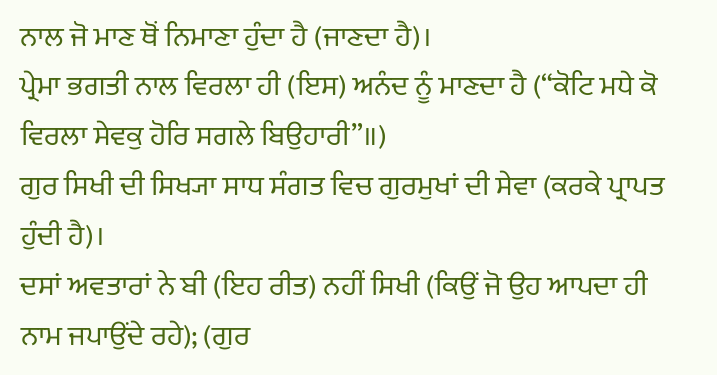ਨਾਲ ਜੋ ਮਾਣ ਥੋਂ ਨਿਮਾਣਾ ਹੁੰਦਾ ਹੈ (ਜਾਣਦਾ ਹੈ)।
ਪ੍ਰੇਮਾ ਭਗਤੀ ਨਾਲ ਵਿਰਲਾ ਹੀ (ਇਸ) ਅਨੰਦ ਨੂੰ ਮਾਣਦਾ ਹੈ (“ਕੋਟਿ ਮਧੇ ਕੋ ਵਿਰਲਾ ਸੇਵਕੁ ਹੋਰਿ ਸਗਲੇ ਬਿਉਹਾਰੀ”॥)
ਗੁਰ ਸਿਖੀ ਦੀ ਸਿਖ੍ਯਾ ਸਾਧ ਸੰਗਤ ਵਿਚ ਗੁਰਮੁਖਾਂ ਦੀ ਸੇਵਾ (ਕਰਕੇ ਪ੍ਰਾਪਤ ਹੁੰਦੀ ਹੈ)।
ਦਸਾਂ ਅਵਤਾਰਾਂ ਨੇ ਬੀ (ਇਹ ਰੀਤ) ਨਹੀਂ ਸਿਖੀ (ਕਿਉਂ ਜੋ ਉਹ ਆਪਦਾ ਹੀ ਨਾਮ ਜਪਾਉਂਦੇ ਰਹੇ); (ਗੁਰ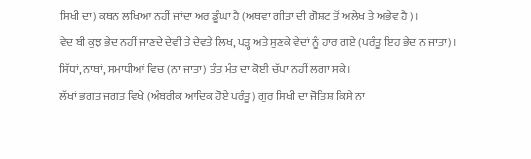ਸਿਖੀ ਦਾ) ਕਥਨ ਲਖਿਆ ਨਹੀਂ ਜਾਂਦਾ ਅਰ ਡੂੰਘਾ ਹੈ (ਅਥਵਾ ਗੀਤਾ ਦੀ ਗੋਸ਼ਟ ਤੋਂ ਅਲੇਖ ਤੇ ਅਭੇਵ ਹੈ)।
ਵੇਦ ਬੀ ਕੁਝ ਭੇਦ ਨਹੀਂ ਜਾਣਦੇ ਦੇਵੀ ਤੇ ਦੇਵਤੇ ਲਿਖ, ਪੜ੍ਹ ਅਤੇ ਸੁਣਕੇ ਵੇਦਾਂ ਨੂੰ ਹਾਰ ਗਏ (ਪਰੰਤੂ ਇਹ ਭੇਦ ਨ ਜਾਤਾ)।
ਸਿੱਧਾਂ, ਨਾਥਾਂ, ਸਮਾਧੀਆਂ ਵਿਚ (ਨਾ ਜਾਤਾ) ਤੰਤ ਮੰਤ ਦਾ ਕੋਈ ਚੱਪਾ ਨਹੀਂ ਲਗਾ ਸਕੇ।
ਲੱਖਾਂ ਭਗਤ ਜਗਤ ਵਿਖੇ (ਅੰਬਰੀਕ ਆਦਿਕ ਹੋਏ ਪਰੰਤੂ) ਗੁਰ ਸਿਖੀ ਦਾ ਜੋਤਿਸ਼ ਕਿਸੇ ਨਾ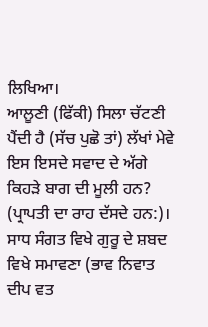ਲਿਖਿਆ।
ਆਲੂਣੀ (ਫਿੱਕੀ) ਸਿਲਾ ਚੱਟਣੀ ਪੈਂਦੀ ਹੈ (ਸੱਚ ਪੁਛੋ ਤਾਂ) ਲੱਖਾਂ ਮੇਵੇ ਇਸ ਇਸਦੇ ਸਵਾਦ ਦੇ ਅੱਗੇ ਕਿਹੜੇ ਬਾਗ ਦੀ ਮੂਲੀ ਹਨ? (ਪ੍ਰਾਪਤੀ ਦਾ ਰਾਹ ਦੱਸਦੇ ਹਨ:)।
ਸਾਧ ਸੰਗਤ ਵਿਖੇ ਗੁਰੂ ਦੇ ਸ਼ਬਦ ਵਿਖੇ ਸਮਾਵਣਾ (ਭਾਵ ਨਿਵਾਤ ਦੀਪ ਵਤ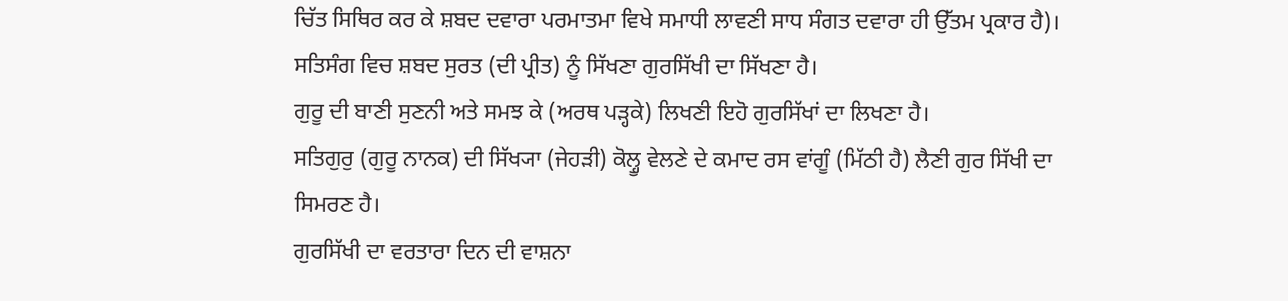ਚਿੱਤ ਸਿਥਿਰ ਕਰ ਕੇ ਸ਼ਬਦ ਦਵਾਰਾ ਪਰਮਾਤਮਾ ਵਿਖੇ ਸਮਾਧੀ ਲਾਵਣੀ ਸਾਧ ਸੰਗਤ ਦਵਾਰਾ ਹੀ ਉੱਤਮ ਪ੍ਰਕਾਰ ਹੈ)।
ਸਤਿਸੰਗ ਵਿਚ ਸ਼ਬਦ ਸੁਰਤ (ਦੀ ਪ੍ਰੀਤ) ਨੂੰ ਸਿੱਖਣਾ ਗੁਰਸਿੱਖੀ ਦਾ ਸਿੱਖਣਾ ਹੈ।
ਗੁਰੂ ਦੀ ਬਾਣੀ ਸੁਣਨੀ ਅਤੇ ਸਮਝ ਕੇ (ਅਰਥ ਪੜ੍ਹਕੇ) ਲਿਖਣੀ ਇਹੋ ਗੁਰਸਿੱਖਾਂ ਦਾ ਲਿਖਣਾ ਹੈ।
ਸਤਿਗੁਰੁ (ਗੁਰੂ ਨਾਨਕ) ਦੀ ਸਿੱਖ੍ਯਾ (ਜੇਹੜੀ) ਕੋਲ੍ਹੂ ਵੇਲਣੇ ਦੇ ਕਮਾਦ ਰਸ ਵਾਂਗੂੰ (ਮਿੱਠੀ ਹੈ) ਲੈਣੀ ਗੁਰ ਸਿੱਖੀ ਦਾ ਸਿਮਰਣ ਹੈ।
ਗੁਰਸਿੱਖੀ ਦਾ ਵਰਤਾਰਾ ਦਿਨ ਦੀ ਵਾਸ਼ਨਾ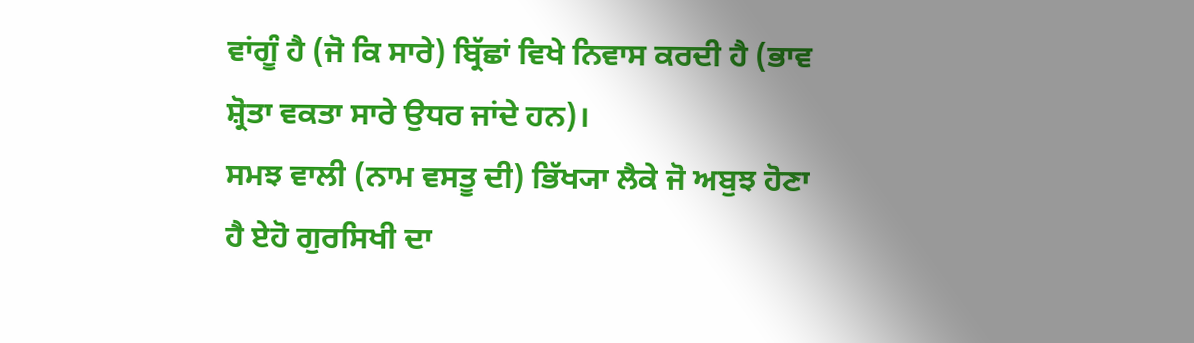ਵਾਂਗੂੰ ਹੈ (ਜੋ ਕਿ ਸਾਰੇ) ਬ੍ਰਿੱਛਾਂ ਵਿਖੇ ਨਿਵਾਸ ਕਰਦੀ ਹੈ (ਭਾਵ ਸ਼੍ਰੋਤਾ ਵਕਤਾ ਸਾਰੇ ਉਧਰ ਜਾਂਦੇ ਹਨ)।
ਸਮਝ ਵਾਲੀ (ਨਾਮ ਵਸਤੂ ਦੀ) ਭਿੱਖ੍ਯਾ ਲੈਕੇ ਜੋ ਅਬੁਝ ਹੋਣਾ ਹੈ ਏਹੋ ਗੁਰਸਿਖੀ ਦਾ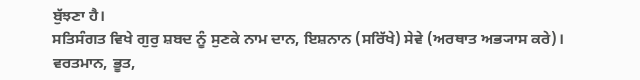ਬੁੱਝਣਾ ਹੈ।
ਸਤਿਸੰਗਤ ਵਿਖੇ ਗੁਰੁ ਸ਼ਬਦ ਨੂੰ ਸੁਣਕੇ ਨਾਮ ਦਾਨ, ਇਸ਼ਨਾਨ (ਸਰਿੱਖੇ) ਸੇਵੇ (ਅਰਥਾਤ ਅਭ੍ਯਾਸ ਕਰੇ)।
ਵਰਤਮਾਨ, ਭੂਤ,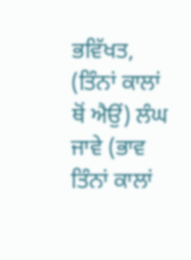ਭਵਿੱਖਤ, (ਤਿੰਨਾਂ ਕਾਲਾਂ ਥੋਂ ਐਉਂ) ਲੰਘ ਜਾਵੇ (ਭਾਵ ਤਿੰਨਾਂ ਕਾਲਾਂ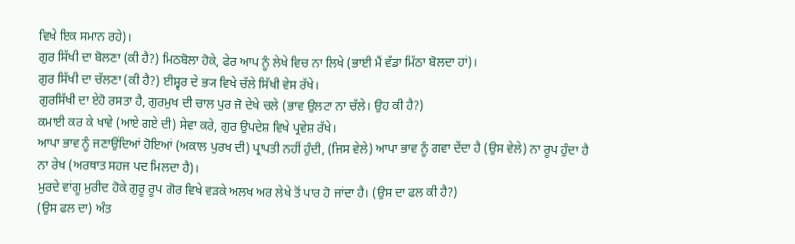ਵਿਖੇ ਇਕ ਸਮਾਨ ਰਹੇ)।
ਗੁਰ ਸਿੱਖੀ ਦਾ ਬੋਲਣਾ (ਕੀ ਹੈ?) ਮਿਠਬੋਲਾ ਹੋਕੇ, ਫੇਰ ਆਪ ਨੂੰ ਲੇਖੇ ਵਿਚ ਨਾ ਲਿਖੇ (ਭਾਈ ਮੈਂ ਵੱਡਾ ਮਿੱਠਾ ਬੋਲਦਾ ਹਾਂ)।
ਗੁਰ ਸਿੱਖੀ ਦਾ ਚੱਲਣਾ (ਕੀ ਹੈ?) ਈਸ਼੍ਵਰ ਦੇ ਭ੍ਯ ਵਿਖੇ ਚੱਲੇ ਸਿੱਖੀ ਵੇਸ ਰੱਖੇ।
ਗੁਰਸਿੱਖੀ ਦਾ ਏਹੋ ਰਸਤਾ ਹੈ, ਗੁਰਮੁਖ ਦੀ ਚਾਲ ਪੁਰ ਜੋ ਦੇਖੇ ਚਲੇ (ਭਾਵ ਉਲਟਾ ਨਾ ਚੱਲੇ। ਉਹ ਕੀ ਹੈ?)
ਕਮਾਈ ਕਰ ਕੇ ਖਾਵੇ (ਆਏ ਗਏ ਦੀ) ਸੇਵਾ ਕਰੇ, ਗੁਰ ਉਪਦੇਸ਼ ਵਿਖੇ ਪ੍ਰਵੇਸ਼ ਰੱਖੇ।
ਆਪਾ ਭਾਵ ਨੂੰ ਜਣਾਉਂਦਿਆਂ ਹੋਇਆਂ (ਅਕਾਲ ਪੁਰਖ ਦੀ) ਪ੍ਰਾਪਤੀ ਨਹੀਂ ਹੁੰਦੀ, (ਜਿਸ ਵੇਲੇ) ਆਪਾ ਭਾਵ ਨੂੰ ਗਵਾ ਦੇਂਦਾ ਹੈ (ਉਸ ਵੇਲੇ) ਨਾ ਰੂਪ ਹੁੰਦਾ ਹੈ ਨਾ ਰੇਖ (ਅਰਥਾਤ ਸਹਜ ਪਦ ਮਿਲਦਾ ਹੈ)।
ਮੁਰਦੇ ਵਾਂਗੂ ਮੁਰੀਦ ਹੋਕੇ ਗੁਰੂ ਰੂਪ ਗੋਰ ਵਿਖੇ ਵੜਕੇ ਅਲਖ ਅਰ ਲੇਖੇ ਤੋਂ ਪਾਰ ਹੋ ਜਾਂਦਾ ਹੈ। (ਉਸ ਦਾ ਫਲ ਕੀ ਹੈ?)
(ਉਸ ਫਲ ਦਾ) ਅੰਤ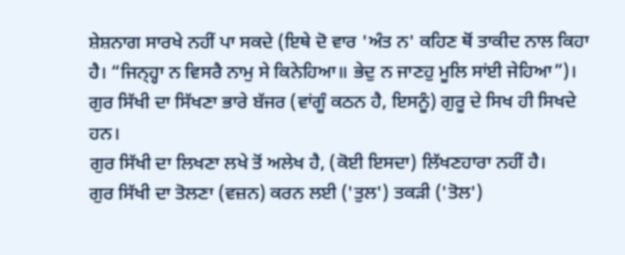ਸ਼ੇਸ਼ਨਾਗ ਸਾਰਖੇ ਨਹੀਂ ਪਾ ਸਕਦੇ (ਇਥੇ ਦੋ ਵਾਰ 'ਅੰਤ ਨ' ਕਹਿਣ ਥੋਂ ਤਾਕੀਦ ਨਾਲ ਕਿਹਾ ਹੈ। “ਜਿਨ੍ਹ੍ਹਾ ਨ ਵਿਸਰੈ ਨਾਮੁ ਸੇ ਕਿਨੇਹਿਆ॥ ਭੇਦੁ ਨ ਜਾਣਹੁ ਮੂਲਿ ਸਾਂਈ ਜੇਹਿਆ”)।
ਗੁਰ ਸਿੱਖੀ ਦਾ ਸਿੱਖਣਾ ਭਾਰੇ ਬੱਜਰ (ਵਾਂਗੂੰ ਕਠਨ ਹੈ, ਇਸਨੂੰ) ਗੁਰੂ ਦੇ ਸਿਖ ਹੀ ਸਿਖਦੇ ਹਨ।
ਗੁਰ ਸਿੱਖੀ ਦਾ ਲਿਖਣਾ ਲਖੇ ਤੋਂ ਅਲੇਖ ਹੈ, (ਕੋਈ ਇਸਦਾ) ਲਿੱਖਣਹਾਰਾ ਨਹੀਂ ਹੈ।
ਗੁਰ ਸਿੱਖੀ ਦਾ ਤੋਲਣਾ (ਵਜ਼ਨ) ਕਰਨ ਲਈ ('ਤੁਲ') ਤਕੜੀ ('ਤੋਲ')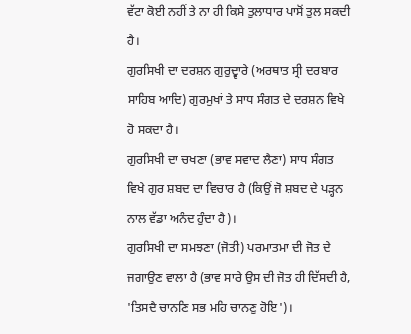ਵੱਟਾ ਕੋਈ ਨਹੀਂ ਤੇ ਨਾ ਹੀ ਕਿਸੇ ਤੁਲਾਧਾਰ ਪਾਸੋਂ ਤੁਲ ਸਕਦੀ ਹੈ।
ਗੁਰਸਿਖੀ ਦਾ ਦਰਸ਼ਨ ਗੁਰੁਦ੍ਵਾਰੇ (ਅਰਥਾਤ ਸ੍ਰੀ ਦਰਬਾਰ ਸਾਹਿਬ ਆਦਿ) ਗੁਰਮੁਖਾਂ ਤੇ ਸਾਧ ਸੰਗਤ ਦੇ ਦਰਸ਼ਨ ਵਿਖੇ ਹੋ ਸਕਦਾ ਹੈ।
ਗੁਰਸਿਖੀ ਦਾ ਚਖਣਾ (ਭਾਵ ਸਵਾਦ ਲੈਣਾ) ਸਾਧ ਸੰਗਤ ਵਿਖੇ ਗੁਰ ਸ਼ਬਦ ਦਾ ਵਿਚਾਰ ਹੈ (ਕਿਉਂ ਜੋ ਸ਼ਬਦ ਦੇ ਪੜ੍ਹਨ ਨਾਲ ਵੱਡਾ ਅਨੰਦ ਹੁੰਦਾ ਹੈ)।
ਗੁਰਸਿਖੀ ਦਾ ਸਮਝਣਾ (ਜੋਤੀ) ਪਰਮਾਤਮਾ ਦੀ ਜੋਤ ਦੇ ਜਗਾਉਣ ਵਾਲਾ ਹੈ (ਭਾਵ ਸਾਰੇ ਉਸ ਦੀ ਜੋਤ ਹੀ ਦਿੱਸਦੀ ਹੈ, 'ਤਿਸਦੈ ਚਾਨਣਿ ਸਭ ਮਹਿ ਚਾਨਣੁ ਹੋਇ')।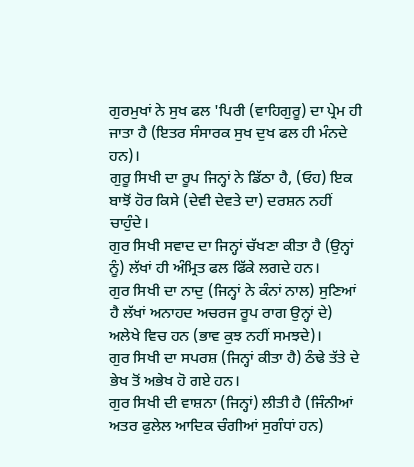ਗੁਰਮੁਖਾਂ ਨੇ ਸੁਖ ਫਲ 'ਪਿਰੀ (ਵਾਹਿਗੁਰੂ) ਦਾ ਪ੍ਰੇਮ ਹੀ ਜਾਤਾ ਹੈ (ਇਤਰ ਸੰਸਾਰਕ ਸੁਖ ਦੁਖ ਫਲ ਹੀ ਮੰਨਦੇ ਹਨ)।
ਗੁਰੂ ਸਿਖੀ ਦਾ ਰੂਪ ਜਿਨ੍ਹਾਂ ਨੇ ਡਿੱਠਾ ਹੈ, (ਓਹ) ਇਕ ਬਾਝੋਂ ਹੋਰ ਕਿਸੇ (ਦੇਵੀ ਦੇਵਤੇ ਦਾ) ਦਰਸ਼ਨ ਨਹੀਂ ਚਾਹੁੰਦੇ।
ਗੁਰ ਸਿਖੀ ਸਵਾਦ ਦਾ ਜਿਨ੍ਹਾਂ ਚੱਖਣਾ ਕੀਤਾ ਹੈ (ਉਨ੍ਹਾਂ ਨੂੰ) ਲੱਖਾਂ ਹੀ ਅੰਮ੍ਰਿਤ ਫਲ ਫਿੱਕੇ ਲਗਦੇ ਹਨ।
ਗੁਰ ਸਿਖੀ ਦਾ ਨਾਦੁ (ਜਿਨ੍ਹਾਂ ਨੇ ਕੰਨਾਂ ਨਾਲ) ਸੁਣਿਆਂ ਹੈ ਲੱਖਾਂ ਅਨਾਹਦ ਅਚਰਜ ਰੂਪ ਰਾਗ ਉਨ੍ਹਾਂ ਦੇ) ਅਲੇਖੇ ਵਿਚ ਹਨ (ਭਾਵ ਕੁਝ ਨਹੀਂ ਸਮਝਦੇ)।
ਗੁਰ ਸਿਖੀ ਦਾ ਸਪਰਸ਼ (ਜਿਨ੍ਹਾਂ ਕੀਤਾ ਹੈ) ਠੰਢੇ ਤੱਤੇ ਦੇ ਭੇਖ ਤੋਂ ਅਭੇਖ ਹੋ ਗਏ ਹਨ।
ਗੁਰ ਸਿਖੀ ਦੀ ਵਾਸ਼ਨਾ (ਜਿਨ੍ਹਾਂ) ਲੀਤੀ ਹੈ (ਜਿੰਨੀਆਂ ਅਤਰ ਫੁਲੇਲ ਆਦਿਕ ਚੰਗੀਆਂ ਸੁਗੰਧਾਂ ਹਨ)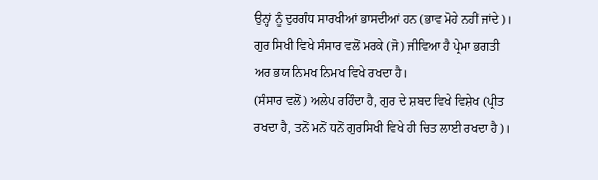ਉਨ੍ਹਾਂ ਨੂੰ ਦੁਰਗੰਧ ਸਾਰਖੀਆਂ ਭਾਸਦੀਆਂ ਹਨ (ਭਾਵ ਮੋਹੇ ਨਹੀਂ ਜਾਂਦੇ)।
ਗੁਰ ਸਿਖੀ ਵਿਖੇ ਸੰਸਾਰ ਵਲੋਂ ਮਰਕੇ (ਜੋ) ਜੀਵਿਆ ਹੈ ਪ੍ਰੇਮਾ ਭਗਤੀ ਅਰ ਭਯ ਨਿਮਖ ਨਿਮਖ ਵਿਖੇ ਰਖਦਾ ਹੈ।
(ਸੰਸਾਰ ਵਲੋਂ) ਅਲੇਪ ਰਹਿੰਦਾ ਹੈ, ਗੁਰ ਦੇ ਸ਼ਬਦ ਵਿਖੇ ਵਿਸ਼ੇਖ (ਪ੍ਰੀਤ ਰਖਦਾ ਹੈ, ਤਨੋਂ ਮਨੋਂ ਧਨੋਂ ਗੁਰਸਿਖੀ ਵਿਖੇ ਹੀ ਚਿਤ ਲਾਈ ਰਖਦਾ ਹੈ)।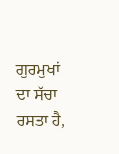ਗੁਰਮੁਖਾਂ ਦਾ ਸੱਚਾ ਰਸਤਾ ਹੈ,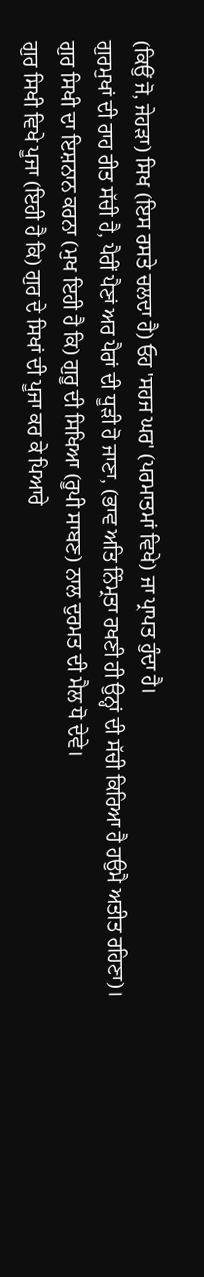(ਕਿਉਂ ਜੋ, ਜੇਹੜਾ) ਸਿਖ (ਇਸ ਰਸਤੇ ਚਲਦਾ ਹੈ) ਓਹ 'ਸਹਜ ਘਰ' (ਪਰਮਾਤਮਾਂ ਵਿਖੇ) ਜਾ ਪ੍ਰਾਪਤ ਹੁੰਦਾ ਹੈ।
ਗੁਰਮੁਖਾਂ ਦੀ ਰਾਹ ਰੀਤ ਸੱਚੀ ਹੈ, ਪੈਰੀਂ ਪੈਣਾਂ ਅਰ ਪੈਰਾਂ ਦੀ ਧੂੜੀ ਹੋ ਜਾਣਾ, (ਭਾਵ ਅਤਿ ਨਿੰਮ੍ਰਤਾ ਰਖਣੀ ਹੀ ਉਨ੍ਹਾਂ ਦੀ ਸੱਚੀ ਕਿਰਿਆ ਹੈ ਹਉਮੈ ਅਤੀਤ ਰਹਿਣਾ)।
ਗੁਰ ਸਿਖੀ ਦਾ ਇਸ਼ਨਾਨ ਕਰਨਾ (ਮੁਖ ਇਹੀ ਹੈ ਕਿ) ਗੁਰੂ ਦੀ ਸਿਖਿਆ (ਰੂਪੀ ਸਾਬਣ) ਨਾਲ ਦੁਰਮਤ ਦੀ ਮੈਲ ਧੋ ਦੇਵੇ।
ਗੁਰ ਸਿਖੀ ਵਿਖੇ ਪੂਜਾ (ਇਹੀ ਹੈ ਕਿ) ਗੁਰ ਦੇ ਸਿਖਾਂ ਦੀ ਪੂਜਾ ਕਰ ਕੇ ਪਿਆਰੇ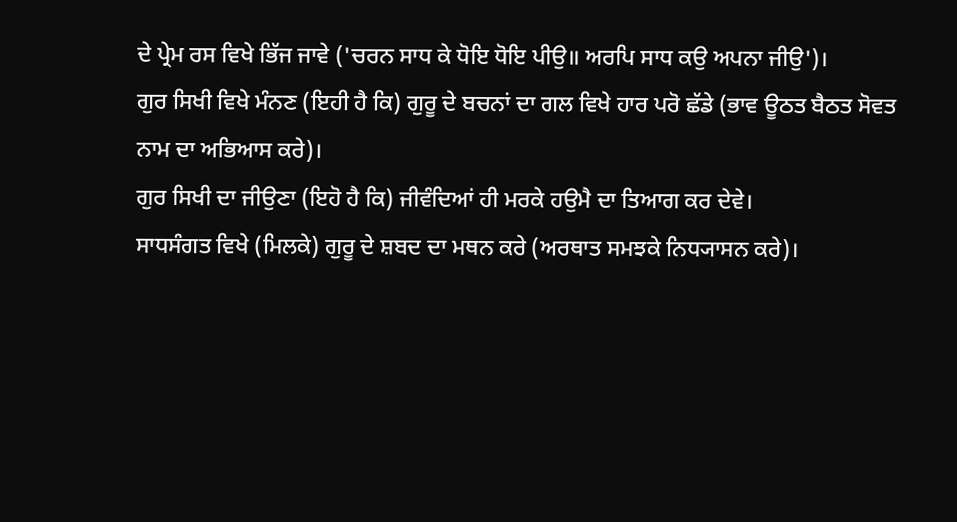ਦੇ ਪ੍ਰੇਮ ਰਸ ਵਿਖੇ ਭਿੱਜ ਜਾਵੇ ('ਚਰਨ ਸਾਧ ਕੇ ਧੋਇ ਧੋਇ ਪੀਉ॥ ਅਰਪਿ ਸਾਧ ਕਉ ਅਪਨਾ ਜੀਉ')।
ਗੁਰ ਸਿਖੀ ਵਿਖੇ ਮੰਨਣ (ਇਹੀ ਹੈ ਕਿ) ਗੁਰੂ ਦੇ ਬਚਨਾਂ ਦਾ ਗਲ ਵਿਖੇ ਹਾਰ ਪਰੋ ਛੱਡੇ (ਭਾਵ ਊਠਤ ਬੈਠਤ ਸੋਵਤ ਨਾਮ ਦਾ ਅਭਿਆਸ ਕਰੇ)।
ਗੁਰ ਸਿਖੀ ਦਾ ਜੀਉਣਾ (ਇਹੋ ਹੈ ਕਿ) ਜੀਵੰਦਿਆਂ ਹੀ ਮਰਕੇ ਹਉਮੈ ਦਾ ਤਿਆਗ ਕਰ ਦੇਵੇ।
ਸਾਧਸੰਗਤ ਵਿਖੇ (ਮਿਲਕੇ) ਗੁਰੂ ਦੇ ਸ਼ਬਦ ਦਾ ਮਥਨ ਕਰੇ (ਅਰਥਾਤ ਸਮਝਕੇ ਨਿਧ੍ਯਾਸਨ ਕਰੇ)।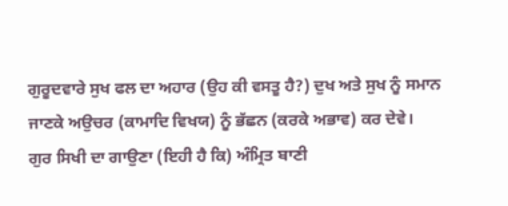ਗੁਰੂਦਵਾਰੇ ਸੁਖ ਫਲ ਦਾ ਅਹਾਰ (ਉਹ ਕੀ ਵਸਤੂ ਹੈ?) ਦੁਖ ਅਤੇ ਸੁਖ ਨੂੰ ਸਮਾਨ ਜਾਣਕੇ ਅਉਚਰ (ਕਾਮਾਦਿ ਵਿਖਯ) ਨੂੰ ਭੱਛਨ (ਕਰਕੇ ਅਭਾਵ) ਕਰ ਦੇਵੇ।
ਗੁਰ ਸਿਖੀ ਦਾ ਗਾਉਣਾ (ਇਹੀ ਹੈ ਕਿ) ਅੰਮ੍ਰਿਤ ਬਾਣੀ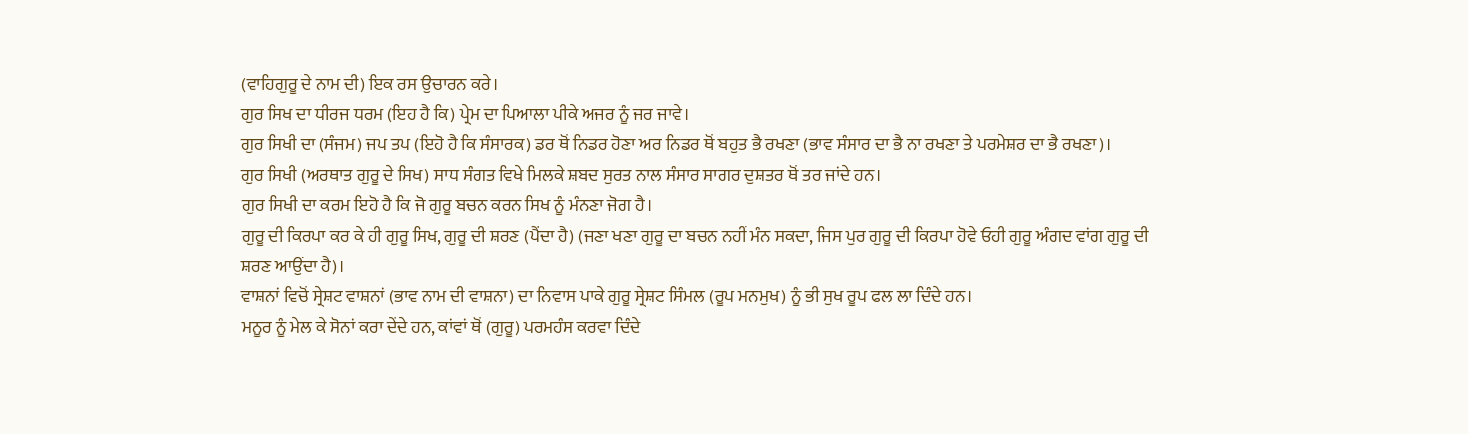(ਵਾਹਿਗੁਰੂ ਦੇ ਨਾਮ ਦੀ) ਇਕ ਰਸ ਉਚਾਰਨ ਕਰੇ।
ਗੁਰ ਸਿਖ ਦਾ ਧੀਰਜ ਧਰਮ (ਇਹ ਹੈ ਕਿ) ਪ੍ਰੇਮ ਦਾ ਪਿਆਲਾ ਪੀਕੇ ਅਜਰ ਨੂੰ ਜਰ ਜਾਵੇ।
ਗੁਰ ਸਿਖੀ ਦਾ (ਸੰਜਮ) ਜਪ ਤਪ (ਇਹੋ ਹੈ ਕਿ ਸੰਸਾਰਕ) ਡਰ ਥੋਂ ਨਿਡਰ ਹੋਣਾ ਅਰ ਨਿਡਰ ਥੋਂ ਬਹੁਤ ਭੈ ਰਖਣਾ (ਭਾਵ ਸੰਸਾਰ ਦਾ ਭੈ ਨਾ ਰਖਣਾ ਤੇ ਪਰਮੇਸ਼ਰ ਦਾ ਭੈ ਰਖਣਾ)।
ਗੁਰ ਸਿਖੀ (ਅਰਥਾਤ ਗੁਰੂ ਦੇ ਸਿਖ) ਸਾਧ ਸੰਗਤ ਵਿਖੇ ਮਿਲਕੇ ਸ਼ਬਦ ਸੁਰਤ ਨਾਲ ਸੰਸਾਰ ਸਾਗਰ ਦੁਸ਼ਤਰ ਥੋਂ ਤਰ ਜਾਂਦੇ ਹਨ।
ਗੁਰ ਸਿਖੀ ਦਾ ਕਰਮ ਇਹੋ ਹੈ ਕਿ ਜੋ ਗੁਰੂ ਬਚਨ ਕਰਨ ਸਿਖ ਨੂੰ ਮੰਨਣਾ ਜੋਗ ਹੈ।
ਗੁਰੂ ਦੀ ਕਿਰਪਾ ਕਰ ਕੇ ਹੀ ਗੁਰੂ ਸਿਖ, ਗੁਰੂ ਦੀ ਸ਼ਰਣ (ਪੈਂਦਾ ਹੈ) (ਜਣਾ ਖਣਾ ਗੁਰੂ ਦਾ ਬਚਨ ਨਹੀਂ ਮੰਨ ਸਕਦਾ, ਜਿਸ ਪੁਰ ਗੁਰੂ ਦੀ ਕਿਰਪਾ ਹੋਵੇ ਓਹੀ ਗੁਰੂ ਅੰਗਦ ਵਾਂਗ ਗੁਰੂ ਦੀ ਸ਼ਰਣ ਆਉਂਦਾ ਹੈ)।
ਵਾਸ਼ਨਾਂ ਵਿਚੋਂ ਸ੍ਰੇਸ਼ਟ ਵਾਸ਼ਨਾਂ (ਭਾਵ ਨਾਮ ਦੀ ਵਾਸ਼ਨਾ) ਦਾ ਨਿਵਾਸ ਪਾਕੇ ਗੁਰੂ ਸ੍ਰੇਸ਼ਟ ਸਿੰਮਲ (ਰੂਪ ਮਨਮੁਖ) ਨੂੰ ਭੀ ਸੁਖ ਰੂਪ ਫਲ ਲਾ ਦਿੰਦੇ ਹਨ।
ਮਨੂਰ ਨੂੰ ਮੇਲ ਕੇ ਸੋਨਾਂ ਕਰਾ ਦੇਂਦੇ ਹਨ, ਕਾਂਵਾਂ ਥੋਂ (ਗੁਰੂ) ਪਰਮਹੰਸ ਕਰਵਾ ਦਿੰਦੇ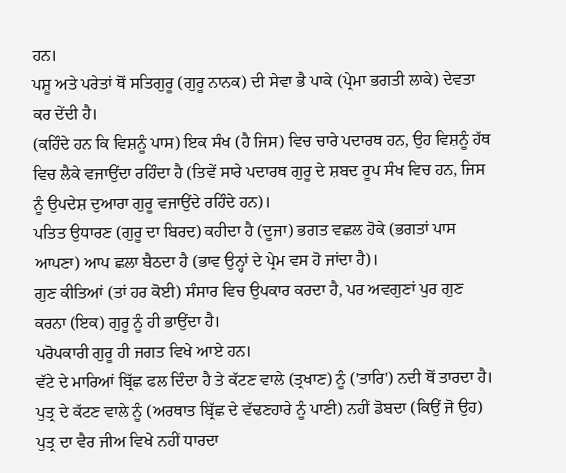ਹਨ।
ਪਸ਼ੂ ਅਤੇ ਪਰੇਤਾਂ ਥੋਂ ਸਤਿਗੁਰੂ (ਗੁਰੂ ਨਾਨਕ) ਦੀ ਸੇਵਾ ਭੈ ਪਾਕੇ (ਪ੍ਰੇਮਾ ਭਗਤੀ ਲਾਕੇ) ਦੇਵਤਾ ਕਰ ਦੇਂਦੀ ਹੈ।
(ਕਹਿੰਦੇ ਹਨ ਕਿ ਵਿਸ਼ਨੂੰ ਪਾਸ) ਇਕ ਸੰਖ (ਹੈ ਜਿਸ) ਵਿਚ ਚਾਰੇ ਪਦਾਰਥ ਹਨ, ਉਹ ਵਿਸ਼ਨੂੰ ਹੱਥ ਵਿਚ ਲੈਕੇ ਵਜਾਉਂਦਾ ਰਹਿੰਦਾ ਹੈ (ਤਿਵੇਂ ਸਾਰੇ ਪਦਾਰਥ ਗੁਰੂ ਦੇ ਸ਼ਬਦ ਰੂਪ ਸੰਖ ਵਿਚ ਹਨ, ਜਿਸ ਨੂੰ ਉਪਦੇਸ਼ ਦੁਆਰਾ ਗੁਰੂ ਵਜਾਉਂਦੇ ਰਹਿੰਦੇ ਹਨ)।
ਪਤਿਤ ਉਧਾਰਣ (ਗੁਰੂ ਦਾ ਬਿਰਦ) ਕਹੀਦਾ ਹੈ (ਦੂਜਾ) ਭਗਤ ਵਛਲ ਹੋਕੇ (ਭਗਤਾਂ ਪਾਸ ਆਪਣਾ) ਆਪ ਛਲਾ ਬੈਠਦਾ ਹੈ (ਭਾਵ ਉਨ੍ਹਾਂ ਦੇ ਪ੍ਰੇਮ ਵਸ ਹੋ ਜਾਂਦਾ ਹੈ)।
ਗੁਣ ਕੀਤਿਆਂ (ਤਾਂ ਹਰ ਕੋਈ) ਸੰਸਾਰ ਵਿਚ ਉਪਕਾਰ ਕਰਦਾ ਹੈ, ਪਰ ਅਵਗੁਣਾਂ ਪੁਰ ਗੁਣ ਕਰਨਾ (ਇਕ) ਗੁਰੂ ਨੂੰ ਹੀ ਭਾਉਂਦਾ ਹੈ।
ਪਰੋਪਕਾਰੀ ਗੁਰੂ ਹੀ ਜਗਤ ਵਿਖੇ ਆਏ ਹਨ।
ਵੱਟੇ ਦੇ ਮਾਰਿਆਂ ਬ੍ਰਿੱਛ ਫਲ ਦਿੰਦਾ ਹੈ ਤੇ ਕੱਟਣ ਵਾਲੇ (ਤ੍ਰਖਾਣ) ਨੂੰ ('ਤਾਰਿ') ਨਦੀ ਥੋਂ ਤਾਰਦਾ ਹੈ।
ਪੁਤ੍ਰ ਦੇ ਕੱਟਣ ਵਾਲੇ ਨੂੰ (ਅਰਥਾਤ ਬ੍ਰਿੱਛ ਦੇ ਵੱਢਣਹਾਰੇ ਨੂੰ ਪਾਣੀ) ਨਹੀਂ ਡੋਬਦਾ (ਕਿਉਂ ਜੋ ਉਹ) ਪੁਤ੍ਰ ਦਾ ਵੈਰ ਜੀਅ ਵਿਖੇ ਨਹੀਂ ਧਾਰਦਾ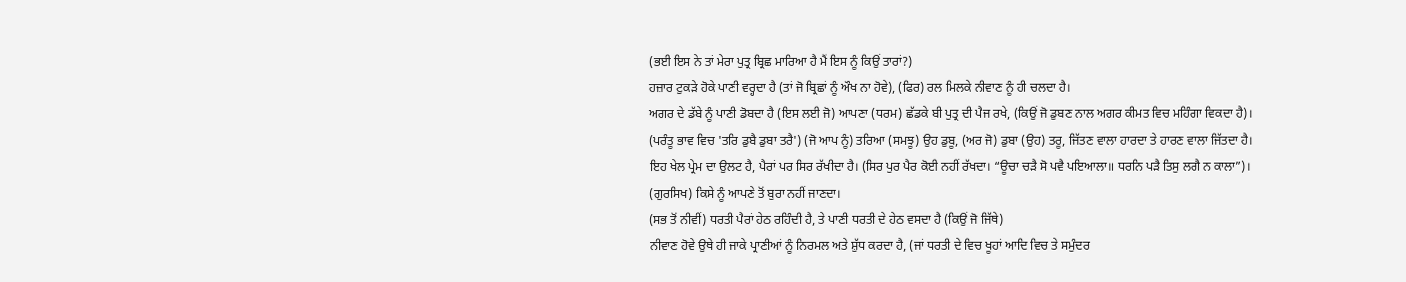(ਭਈ ਇਸ ਨੇ ਤਾਂ ਮੇਰਾ ਪੁਤ੍ਰ ਬ੍ਰਿਛ ਮਾਰਿਆ ਹੈ ਮੈਂ ਇਸ ਨੂੰ ਕਿਉਂ ਤਾਰਾਂ?)
ਹਜ਼ਾਰ ਟੁਕੜੇ ਹੋਕੇ ਪਾਣੀ ਵਰ੍ਹਦਾ ਹੈ (ਤਾਂ ਜੋ ਬ੍ਰਿਛਾਂ ਨੂੰ ਔਖ ਨਾ ਹੋਵੇ), (ਫਿਰ) ਰਲ ਮਿਲਕੇ ਨੀਵਾਣ ਨੂੰ ਹੀ ਚਲਦਾ ਹੈ।
ਅਗਰ ਦੇ ਡੱਬੇ ਨੂੰ ਪਾਣੀ ਡੋਬਦਾ ਹੈ (ਇਸ ਲਈ ਜੋ) ਆਪਣਾ (ਧਰਮ) ਛੱਡਕੇ ਬੀ ਪੁਤ੍ਰ ਦੀ ਪੈਜ ਰਖੇ, (ਕਿਉਂ ਜੋ ਡੁਬਣ ਨਾਲ ਅਗਰ ਕੀਮਤ ਵਿਚ ਮਹਿੰਗਾ ਵਿਕਦਾ ਹੈ)।
(ਪਰੰਤੂ ਭਾਵ ਵਿਚ 'ਤਰਿ ਡੁਬੈ ਡੁਬਾ ਤਰੈ') (ਜੋ ਆਪ ਨੂੰ) ਤਰਿਆ (ਸਮਝੂ) ਉਹ ਡੁਬੂ, (ਅਰ ਜੋ) ਡੁਬਾ (ਉਹ) ਤਰੂ, ਜਿੱਤਣ ਵਾਲਾ ਹਾਰਦਾ ਤੇ ਹਾਰਣ ਵਾਲਾ ਜਿੱਤਦਾ ਹੈ।
ਇਹ ਖੇਲ ਪ੍ਰੇਮ ਦਾ ਉਲਟ ਹੈ, ਪੈਰਾਂ ਪਰ ਸਿਰ ਰੱਖੀਦਾ ਹੈ। (ਸਿਰ ਪੁਰ ਪੈਰ ਕੋਈ ਨਹੀਂ ਰੱਖਦਾ। “ਊਚਾ ਚੜੈ ਸੋ ਪਵੈ ਪਇਆਲਾ॥ ਧਰਨਿ ਪੜੈ ਤਿਸੁ ਲਗੈ ਨ ਕਾਲਾ”)।
(ਗੁਰਸਿਖ) ਕਿਸੇ ਨੂੰ ਆਪਣੇ ਤੋਂ ਬੁਰਾ ਨਹੀਂ ਜਾਣਦਾ।
(ਸਭ ਤੋਂ ਨੀਵੀਂ) ਧਰਤੀ ਪੈਰਾਂ ਹੇਠ ਰਹਿੰਦੀ ਹੈ, ਤੇ ਪਾਣੀ ਧਰਤੀ ਦੇ ਹੇਠ ਵਸਦਾ ਹੈ (ਕਿਉਂ ਜੋ ਜਿੱਥੇ)
ਨੀਵਾਣ ਹੋਵੇ ਉਥੇ ਹੀ ਜਾਕੇ ਪ੍ਰਾਣੀਆਂ ਨੂੰ ਨਿਰਮਲ ਅਤੇ ਸ਼ੁੱਧ ਕਰਦਾ ਹੈ, (ਜਾਂ ਧਰਤੀ ਦੇ ਵਿਚ ਖੂਹਾਂ ਆਦਿ ਵਿਚ ਤੇ ਸਮੁੰਦਰ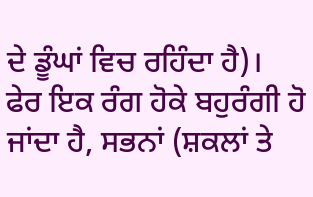ਦੇ ਡੂੰਘਾਂ ਵਿਚ ਰਹਿੰਦਾ ਹੈ)।
ਫੇਰ ਇਕ ਰੰਗ ਹੋਕੇ ਬਹੁਰੰਗੀ ਹੋ ਜਾਂਦਾ ਹੈ, ਸਭਨਾਂ (ਸ਼ਕਲਾਂ ਤੇ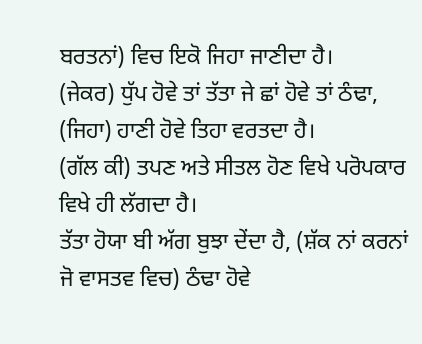ਬਰਤਨਾਂ) ਵਿਚ ਇਕੋ ਜਿਹਾ ਜਾਣੀਦਾ ਹੈ।
(ਜੇਕਰ) ਧੁੱਪ ਹੋਵੇ ਤਾਂ ਤੱਤਾ ਜੇ ਛਾਂ ਹੋਵੇ ਤਾਂ ਠੰਢਾ, (ਜਿਹਾ) ਹਾਣੀ ਹੋਵੇ ਤਿਹਾ ਵਰਤਦਾ ਹੈ।
(ਗੱਲ ਕੀ) ਤਪਣ ਅਤੇ ਸੀਤਲ ਹੋਣ ਵਿਖੇ ਪਰੋਪਕਾਰ ਵਿਖੇ ਹੀ ਲੱਗਦਾ ਹੈ।
ਤੱਤਾ ਹੋਯਾ ਬੀ ਅੱਗ ਬੁਝਾ ਦੇਂਦਾ ਹੈ, (ਸ਼ੱਕ ਨਾਂ ਕਰਨਾਂ ਜੋ ਵਾਸਤਵ ਵਿਚ) ਠੰਢਾ ਹੋਵੇ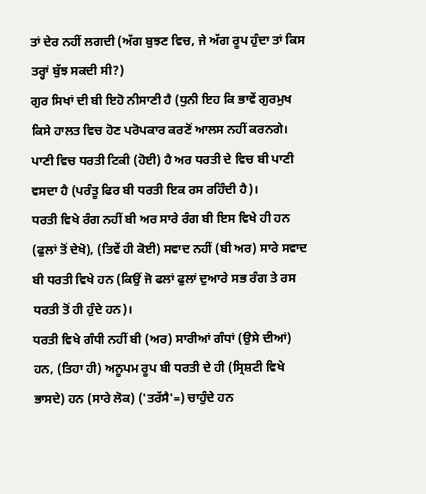ਤਾਂ ਦੇਰ ਨਹੀਂ ਲਗਦੀ (ਅੱਗ ਬੁਝਣ ਵਿਚ, ਜੇ ਅੱਗ ਰੂਪ ਹੁੰਦਾ ਤਾਂ ਕਿਸ ਤਰ੍ਹਾਂ ਬੁੱਝ ਸਕਦੀ ਸੀ?)
ਗੁਰ ਸਿਖਾਂ ਦੀ ਬੀ ਇਹੋ ਨੀਸਾਣੀ ਹੈ (ਧੁਨੀ ਇਹ ਕਿ ਭਾਵੇਂ ਗੁਰਮੁਖ ਕਿਸੇ ਹਾਲਤ ਵਿਚ ਹੋਣ ਪਰੋਪਕਾਰ ਕਰਣੋਂ ਆਲਸ ਨਹੀਂ ਕਰਨਗੇ।
ਪਾਣੀ ਵਿਚ ਧਰਤੀ ਟਿਕੀ (ਹੋਈ) ਹੈ ਅਰ ਧਰਤੀ ਦੇ ਵਿਚ ਬੀ ਪਾਣੀ ਵਸਦਾ ਹੈ (ਪਰੰਤੂ ਫਿਰ ਬੀ ਧਰਤੀ ਇਕ ਰਸ ਰਹਿੰਦੀ ਹੈ)।
ਧਰਤੀ ਵਿਖੇ ਰੰਗ ਨਹੀਂ ਬੀ ਅਰ ਸਾਰੇ ਰੰਗ ਬੀ ਇਸ ਵਿਖੇ ਹੀ ਹਨ (ਫੁਲਾਂ ਤੋਂ ਦੇਖੋ), (ਤਿਵੇਂ ਹੀ ਕੋਈ) ਸਵਾਦ ਨਹੀਂ (ਬੀ ਅਰ) ਸਾਰੇ ਸਵਾਦ ਬੀ ਧਰਤੀ ਵਿਖੇ ਹਨ (ਕਿਉਂ ਜੋ ਫਲਾਂ ਫੁਲਾਂ ਦੁਆਰੇ ਸਭ ਰੰਗ ਤੇ ਰਸ ਧਰਤੀ ਤੋਂ ਹੀ ਹੁੰਦੇ ਹਨ)।
ਧਰਤੀ ਵਿਖੇ ਗੰਧੀ ਨਹੀਂ ਬੀ (ਅਰ) ਸਾਰੀਆਂ ਗੰਧਾਂ (ਉਸੇ ਦੀਆਂ) ਹਨ, (ਤਿਹਾ ਹੀ) ਅਨੂਪਮ ਰੂਪ ਬੀ ਧਰਤੀ ਦੇ ਹੀ (ਸ੍ਰਿਸ਼ਟੀ ਵਿਖੇ ਭਾਸਦੇ) ਹਨ (ਸਾਰੇ ਲੋਕ) ('ਤਰੱਸੈ'=) ਚਾਹੁੰਦੇ ਹਨ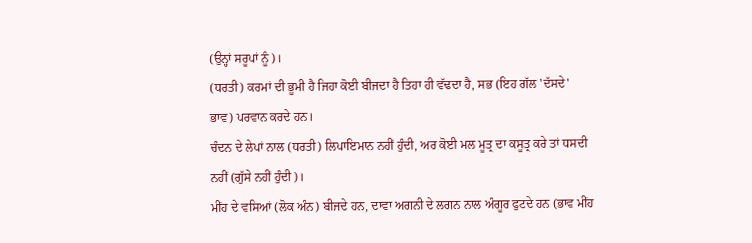(ਉਨ੍ਹਾਂ ਸਰੂਪਾਂ ਨੂੰ)।
(ਧਰਤੀ) ਕਰਮਾਂ ਦੀ ਭੂਮੀ ਹੈ ਜਿਹਾ ਕੋਈ ਬੀਜਦਾ ਹੈ ਤਿਹਾ ਹੀ ਵੱਢਦਾ ਹੈ, ਸਭ (ਇਹ ਗੱਲ 'ਦੱਸਦੇ' ਭਾਵ) ਪਰਵਾਨ ਕਰਦੇ ਹਨ।
ਚੰਦਨ ਦੇ ਲੇਪਾਂ ਨਾਲ (ਧਰਤੀ) ਲਿਪਾਇਮਾਨ ਨਹੀਂ ਹੁੰਦੀ, ਅਰ ਕੋਈ ਮਲ ਮੂਤ੍ਰ ਦਾ ਕਸੂਤ੍ਰ ਕਰੇ ਤਾਂ ਧਸਦੀ ਨਹੀਂ (ਗੁੱਸੇ ਨਹੀਂ ਹੁੰਦੀ)।
ਮੀਂਹ ਦੇ ਵਸਿਆਂ (ਲੋਕ ਅੰਨ) ਬੀਜਦੇ ਹਨ, ਦਾਵਾ ਅਗਨੀ ਦੇ ਲਗਨ ਨਾਲ ਅੰਗੂਰ ਫੁਟਦੇ ਹਨ (ਭਾਵ ਮੀਂਹ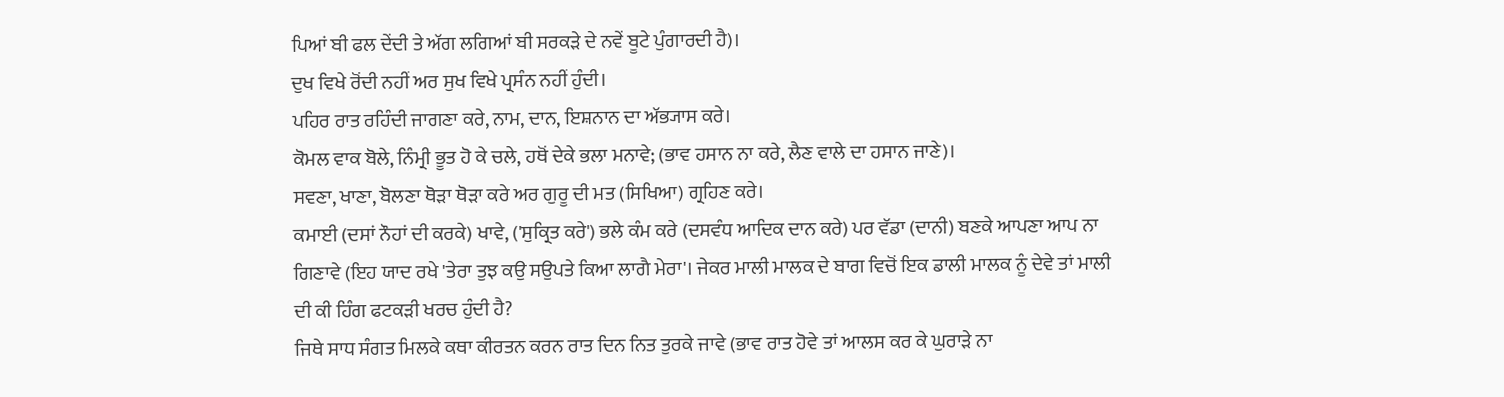ਪਿਆਂ ਬੀ ਫਲ ਦੇਂਦੀ ਤੇ ਅੱਗ ਲਗਿਆਂ ਬੀ ਸਰਕੜੇ ਦੇ ਨਵੇਂ ਬੂਟੇ ਪੁੰਗਾਰਦੀ ਹੈ)।
ਦੁਖ ਵਿਖੇ ਰੋਂਦੀ ਨਹੀਂ ਅਰ ਸੁਖ ਵਿਖੇ ਪ੍ਰਸੰਨ ਨਹੀਂ ਹੁੰਦੀ।
ਪਹਿਰ ਰਾਤ ਰਹਿੰਦੀ ਜਾਗਣਾ ਕਰੇ, ਨਾਮ, ਦਾਨ, ਇਸ਼ਨਾਨ ਦਾ ਅੱਭ੍ਯਾਸ ਕਰੇ।
ਕੋਮਲ ਵਾਕ ਬੋਲੇ, ਨਿੰਮ੍ਰੀ ਭੂਤ ਹੋ ਕੇ ਚਲੇ, ਹਥੋਂ ਦੇਕੇ ਭਲਾ ਮਨਾਵੇ; (ਭਾਵ ਹਸਾਨ ਨਾ ਕਰੇ, ਲੈਣ ਵਾਲੇ ਦਾ ਹਸਾਨ ਜਾਣੇ)।
ਸਵਣਾ, ਖਾਣਾ, ਬੋਲਣਾ ਥੋੜਾ ਥੋੜਾ ਕਰੇ ਅਰ ਗੁਰੂ ਦੀ ਮਤ (ਸਿਖਿਆ) ਗ੍ਰਹਿਣ ਕਰੇ।
ਕਮਾਈ (ਦਸਾਂ ਨੌਹਾਂ ਦੀ ਕਰਕੇ) ਖਾਵੇ, ('ਸੁਕ੍ਰਿਤ ਕਰੇ') ਭਲੇ ਕੰਮ ਕਰੇ (ਦਸਵੰਧ ਆਦਿਕ ਦਾਨ ਕਰੇ) ਪਰ ਵੱਡਾ (ਦਾਨੀ) ਬਣਕੇ ਆਪਣਾ ਆਪ ਨਾ ਗਿਣਾਵੇ (ਇਹ ਯਾਦ ਰਖੇ 'ਤੇਰਾ ਤੁਝ ਕਉ ਸਉਪਤੇ ਕਿਆ ਲਾਗੈ ਮੇਰਾ'। ਜੇਕਰ ਮਾਲੀ ਮਾਲਕ ਦੇ ਬਾਗ ਵਿਚੋਂ ਇਕ ਡਾਲੀ ਮਾਲਕ ਨੂੰ ਦੇਵੇ ਤਾਂ ਮਾਲੀ ਦੀ ਕੀ ਹਿੰਗ ਫਟਕੜੀ ਖਰਚ ਹੁੰਦੀ ਹੈ?
ਜਿਥੇ ਸਾਧ ਸੰਗਤ ਮਿਲਕੇ ਕਥਾ ਕੀਰਤਨ ਕਰਨ ਰਾਤ ਦਿਨ ਨਿਤ ਤੁਰਕੇ ਜਾਵੇ (ਭਾਵ ਰਾਤ ਹੋਵੇ ਤਾਂ ਆਲਸ ਕਰ ਕੇ ਘੁਰਾੜੇ ਨਾ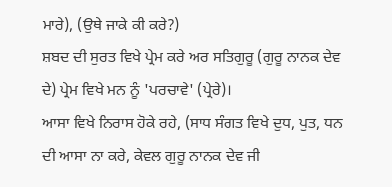ਮਾਰੇ), (ਉਥੇ ਜਾਕੇ ਕੀ ਕਰੇ?)
ਸ਼ਬਦ ਦੀ ਸੁਰਤ ਵਿਖੇ ਪ੍ਰੇਮ ਕਰੇ ਅਰ ਸਤਿਗੁਰੂ (ਗੁਰੂ ਨਾਨਕ ਦੇਵ ਦੇ) ਪ੍ਰੇਮ ਵਿਖੇ ਮਨ ਨੂੰ 'ਪਰਚਾਵੇ' (ਪ੍ਰੇਰੇ)।
ਆਸਾ ਵਿਖੇ ਨਿਰਾਸ ਹੋਕੇ ਰਹੇ, (ਸਾਧ ਸੰਗਤ ਵਿਖੇ ਦੁਧ, ਪੁਤ, ਧਨ ਦੀ ਆਸਾ ਨਾ ਕਰੇ, ਕੇਵਲ ਗੁਰੂ ਨਾਨਕ ਦੇਵ ਜੀ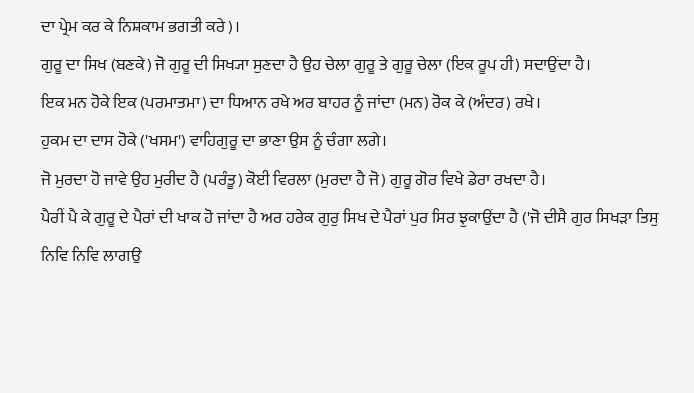ਦਾ ਪ੍ਰੇਮ ਕਰ ਕੇ ਨਿਸ਼ਕਾਮ ਭਗਤੀ ਕਰੇ)।
ਗੁਰੂ ਦਾ ਸਿਖ (ਬਣਕੇ) ਜੋ ਗੁਰੂ ਦੀ ਸਿਖ੍ਯਾ ਸੁਣਦਾ ਹੈ ਉਹ ਚੇਲਾ ਗੁਰੂ ਤੇ ਗੁਰੂ ਚੇਲਾ (ਇਕ ਰੂਪ ਹੀ) ਸਦਾਉਂਦਾ ਹੈ।
ਇਕ ਮਨ ਹੋਕੇ ਇਕ (ਪਰਮਾਤਮਾ) ਦਾ ਧਿਆਨ ਰਖੇ ਅਰ ਬਾਹਰ ਨੂੰ ਜਾਂਦਾ (ਮਨ) ਰੋਕ ਕੇ (ਅੰਦਰ) ਰਖੇ।
ਹੁਕਮ ਦਾ ਦਾਸ ਹੋਕੇ ('ਖਸਮ') ਵਾਹਿਗੁਰੂ ਦਾ ਭਾਣਾ ਉਸ ਨੂੰ ਚੰਗਾ ਲਗੇ।
ਜੋ ਮੁਰਦਾ ਹੋ ਜਾਵੇ ਉਹ ਮੁਰੀਦ ਹੈ (ਪਰੰਤੂ) ਕੋਈ ਵਿਰਲਾ (ਮੁਰਦਾ ਹੈ ਜੋ) ਗੁਰੂ ਗੋਰ ਵਿਖੇ ਡੇਰਾ ਰਖਦਾ ਹੈ।
ਪੈਰੀਂ ਪੈ ਕੇ ਗੁਰੂ ਦੇ ਪੈਰਾਂ ਦੀ ਖਾਕ ਹੋ ਜਾਂਦਾ ਹੈ ਅਰ ਹਰੇਕ ਗੁਰੁ ਸਿਖ ਦੇ ਪੈਰਾਂ ਪੁਰ ਸਿਰ ਝੁਕਾਉਂਦਾ ਹੈ ('ਜੋ ਦੀਸੈ ਗੁਰ ਸਿਖੜਾ ਤਿਸੁ ਨਿਵਿ ਨਿਵਿ ਲਾਗਉ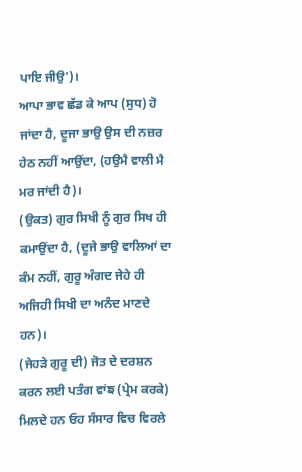ਪਾਇ ਜੀਉ')।
ਆਪਾ ਭਾਵ ਛੱਡ ਕੇ ਆਪ (ਸੁਧ) ਹੋ ਜਾਂਦਾ ਹੈ, ਦੂਜਾ ਭਾਉ ਉਸ ਦੀ ਨਜ਼ਰ ਹੇਠ ਨਹੀਂ ਆਉਂਦਾ, (ਹਉਮੈ ਵਾਲੀ ਮੈ ਮਰ ਜਾਂਦੀ ਹੈ)।
(ਉਕਤ) ਗੁਰ ਸਿਖੀ ਨੂੰ ਗੁਰ ਸਿਖ ਹੀ ਕਮਾਉਂਦਾ ਹੈ, (ਦੂਜੇ ਭਾਉ ਵਾਲਿਆਂ ਦਾ ਕੰਮ ਨਹੀਂ, ਗੁਰੂ ਅੰਗਦ ਜੇਹੇ ਹੀ ਅਜਿਹੀ ਸਿਖੀ ਦਾ ਅਨੰਦ ਮਾਣਦੇ ਹਨ)।
(ਜੇਹੜੇ ਗੁਰੂ ਦੀ) ਜੋਤ ਦੇ ਦਰਸ਼ਨ ਕਰਨ ਲਈ ਪਤੰਗ ਵਾਂਙ (ਪ੍ਰੇਮ ਕਰਕੇ) ਮਿਲਦੇ ਹਨ ਓਹ ਸੰਸਾਰ ਵਿਚ ਵਿਰਲੇ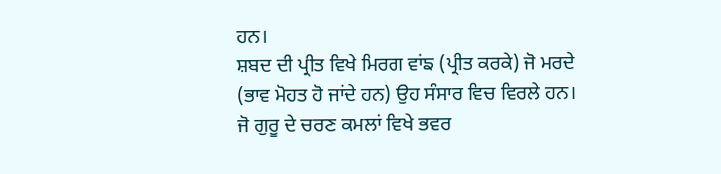ਹਨ।
ਸ਼ਬਦ ਦੀ ਪ੍ਰੀਤ ਵਿਖੇ ਮਿਰਗ ਵਾਂਙ (ਪ੍ਰੀਤ ਕਰਕੇ) ਜੋ ਮਰਦੇ (ਭਾਵ ਮੋਹਤ ਹੋ ਜਾਂਦੇ ਹਨ) ਉਹ ਸੰਸਾਰ ਵਿਚ ਵਿਰਲੇ ਹਨ।
ਜੋ ਗੁਰੂ ਦੇ ਚਰਣ ਕਮਲਾਂ ਵਿਖੇ ਭਵਰ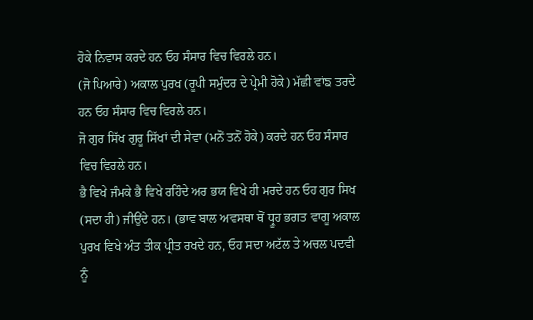ਹੋਕੇ ਨਿਵਾਸ ਕਰਦੇ ਹਨ ਓਹ ਸੰਸਾਰ ਵਿਚ ਵਿਰਲੇ ਹਨ।
(ਜੋ ਪਿਆਰੇ) ਅਕਾਲ ਪੁਰਖ (ਰੂਪੀ ਸਮੁੰਦਰ ਦੇ ਪ੍ਰੇਮੀ ਹੋਕੇ) ਮੱਛੀ ਵਾਂਙ ਤਰਦੇ ਹਨ ਓਹ ਸੰਸਾਰ ਵਿਚ ਵਿਰਲੇ ਹਨ।
ਜੋ ਗੁਰ ਸਿੱਖ ਗੁਰੂ ਸਿੱਖਾਂ ਦੀ ਸੇਵਾ (ਮਨੋਂ ਤਨੋਂ ਹੋਕੇ) ਕਰਦੇ ਹਨ ਓਹ ਸੰਸਾਰ ਵਿਚ ਵਿਰਲੇ ਹਨ।
ਭੈ ਵਿਖੇ ਜੰਮਕੇ ਭੈ ਵਿਖੇ ਰਹਿੰਦੇ ਅਰ ਭਯ ਵਿਖੇ ਹੀ ਮਰਦੇ ਹਨ ਓਹ ਗੁਰ ਸਿਖ (ਸਦਾ ਹੀ) ਜੀਉਂਦੇ ਹਨ। (ਭਾਵ ਬਾਲ ਅਵਸਥਾ ਥੋਂ ਧ੍ਰੂਹ ਭਗਤ ਵਾਗੂ ਅਕਾਲ ਪੁਰਖ ਵਿਖੇ ਅੰਤ ਤੀਕ ਪ੍ਰੀਤ ਰਖਦੇ ਹਨ, ਓਹ ਸਦਾ ਅਟੱਲ ਤੇ ਅਚਲ ਪਦਵੀ ਨੂੰ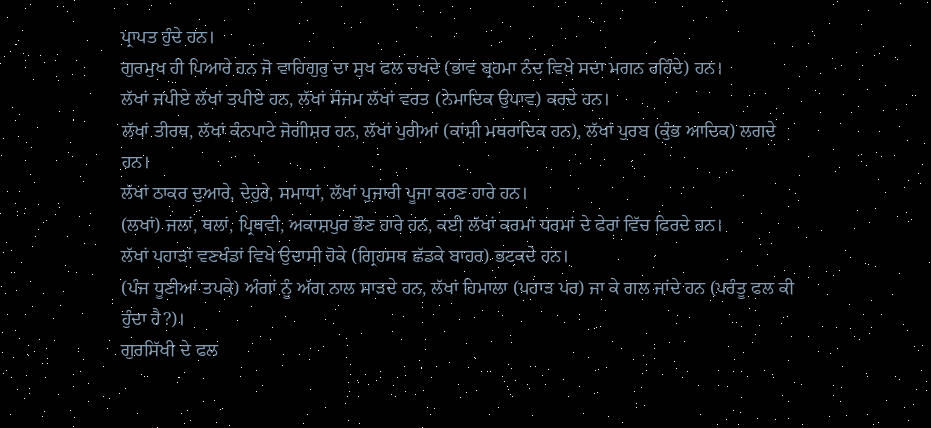ਪ੍ਰਾਪਤ ਹੁੰਦੇ ਹਨ।
ਗੁਰਮੁਖ ਹੀ ਪਿਆਰੇ ਹਨ ਜੋ ਵਾਹਿਗੁਰੁ ਦਾ ਸੁਖ ਫਲ ਚਖਦੇ (ਭਾਵ ਬ੍ਰਹਮਾ ਨੰਦ ਵਿਖੇ ਸਦਾ ਮਗਨ ਰਹਿੰਦੇ) ਹਨ।
ਲੱਖਾਂ ਜਪੀਏ ਲੱਖਾਂ ਤਪੀਏ ਹਨ, ਲੱਖਾਂ ਸੰਜਮ ਲੱਖਾਂ ਵਰਤ (ਨੇਮਾਦਿਕ ਉਪਾਵ) ਕਰਦੇ ਹਨ।
ਲੱਖਾਂ ਤੀਰਥ, ਲੱਖਾਂ ਕੰਨਪਾਟੇ ਜੋਗੀਸ਼ਰ ਹਨ, ਲੱਖਾਂ ਪੁਰੀਆਂ (ਕਾਂਸ਼ੀ ਮਥਰਾਦਿਕ ਹਨ), ਲੱਖਾਂ ਪੁਰਬ (ਕੁੰਭ ਆਦਿਕ) ਲਗਦੇ ਹਨ।
ਲੱਖਾਂ ਠਾਕਰ ਦੁਆਰੇ, ਦੇਹੁਰੇ, ਸਮਾਧਾਂ, ਲੱਖਾਂ ਪੁਜਾਰੀ ਪੂਜਾ ਕਰਣ ਹਾਰੇ ਹਨ।
(ਲਖਾਂ) ਜਲਾਂ, ਥਲਾਂ, ਪ੍ਰਿਥਵੀ, ਅਕਾਸ਼ਪੁਰ ਭੌਣ ਹਾਰੇ ਹਨ, ਕਈ ਲੱਖਾਂ ਕਰਮਾਂ ਧਰਮਾਂ ਦੇ ਫੇਰਾਂ ਵਿੱਚ ਫਿਰਦੇ ਹਨ।
ਲੱਖਾਂ ਪਹਾੜਾਂ ਵਣਖੰਡਾਂ ਵਿਖੇ ਉਦਾਸੀ ਹੋਕੇ (ਗ੍ਰਿਹਸਥ ਛੱਡਕੇ ਬਾਹਰ) ਭਟਕਦੇ ਹਨ।
(ਪੰਜ ਧੂਣੀਆਂ ਤਪਕੇ) ਅੰਗਾਂ ਨੂੰ ਅੱਗ ਨਾਲ ਸਾੜਦੇ ਹਨ, ਲੱਖਾਂ ਹਿਮਾਲਾ (ਪਹਾੜ ਪਰ) ਜਾ ਕੇ ਗਲ ਜਾਂਦੇ ਹਨ (ਪਰੰਤੂ ਫਲ ਕੀ ਹੁੰਦਾ ਹੈ?)।
ਗੁਰਸਿੱਖੀ ਦੇ ਫਲ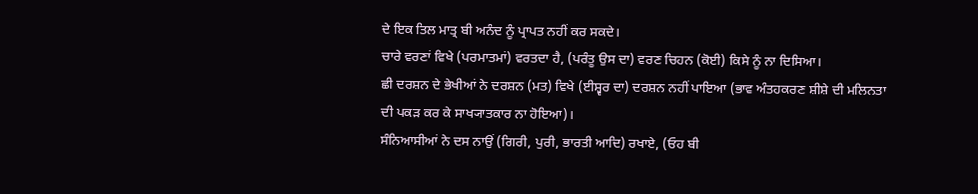ਦੇ ਇਕ ਤਿਲ ਮਾਤ੍ਰ ਬੀ ਅਨੰਦ ਨੂੰ ਪ੍ਰਾਪਤ ਨਹੀਂ ਕਰ ਸਕਦੇ।
ਚਾਰੇ ਵਰਣਾਂ ਵਿਖੇ (ਪਰਮਾਤਮਾਂ) ਵਰਤਦਾ ਹੈ, (ਪਰੰਤੂ ਉਸ ਦਾ) ਵਰਣ ਚਿਹਨ (ਕੋਈ) ਕਿਸੇ ਨੂੰ ਨਾ ਦਿਸਿਆ।
ਛੀ ਦਰਸ਼ਨ ਦੇ ਭੇਖੀਆਂ ਨੇ ਦਰਸ਼ਨ (ਮਤ) ਵਿਖੇ (ਈਸ਼੍ਵਰ ਦਾ) ਦਰਸ਼ਨ ਨਹੀਂ ਪਾਇਆ (ਭਾਵ ਅੰਤਹਕਰਣ ਸ਼ੀਸ਼ੇ ਦੀ ਮਲਿਨਤਾ ਦੀ ਪਕੜ ਕਰ ਕੇ ਸਾਖ੍ਯਾਤਕਾਰ ਨਾ ਹੋਇਆ)।
ਸੰਨਿਆਸੀਆਂ ਨੇ ਦਸ ਨਾਉਂ (ਗਿਰੀ, ਪੁਰੀ, ਭਾਰਤੀ ਆਦਿ) ਰਖਾਏ, (ਓਹ ਬੀ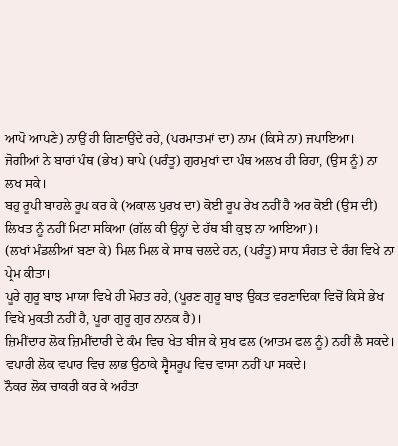ਆਪੋ ਆਪਣੇ) ਨਾਉਂ ਹੀ ਗਿਣਾਉਂਦੇ ਰਹੇ, (ਪਰਮਾਤਮਾਂ ਦਾ) ਨਾਮ (ਕਿਸੇ ਨਾ) ਜਪਾਇਆ।
ਜੋਗੀਆਂ ਨੇ ਬਾਰਾਂ ਪੰਥ (ਭੇਖ) ਥਾਪੇ (ਪਰੰਤੂ) ਗੁਰਮੁਖਾਂ ਦਾ ਪੰਥ ਅਲਖ ਹੀ ਰਿਹਾ, (ਉਸ ਨੂੰ) ਨਾ ਲਖ ਸਕੇ।
ਬਹੁ ਰੂਪੀ ਬਾਹਲੇ ਰੂਪ ਕਰ ਕੇ (ਅਕਾਲ ਪੁਰਖ ਦਾ) ਕੋਈ ਰੂਪ ਰੇਖ ਨਹੀਂ ਹੈ ਅਰ ਕੋਈ (ਉਸ ਦੀ) ਲਿਖਤ ਨੂੰ ਨਹੀਂ ਮਿਟਾ ਸਕਿਆ (ਗੱਲ ਕੀ ਉਨ੍ਹਾਂ ਦੇ ਹੱਥ ਬੀ ਕੁਝ ਨਾ ਆਇਆ)।
(ਲਖਾਂ ਮੰਡਲੀਆਂ ਬਣਾ ਕੇ) ਮਿਲ ਮਿਲ ਕੇ ਸਾਥ ਚਲਦੇ ਹਨ, (ਪਰੰਤੂ) ਸਾਧ ਸੰਗਤ ਦੇ ਰੰਗ ਵਿਖੇ ਨਾ ਪ੍ਰੇਮ ਕੀਤਾ।
ਪੂਰੇ ਗੁਰੂ ਬਾਝ ਮਾਯਾ ਵਿਖੇ ਹੀ ਮੋਹਤ ਰਹੇ, (ਪੂਰਣ ਗੁਰੂ ਬਾਝ ਉਕਤ ਵਰਣਾਦਿਕਾ ਵਿਚੋਂ ਕਿਸੇ ਭੇਖ ਵਿਖੇ ਮੁਕਤੀ ਨਹੀਂ ਹੈ, ਪੂਰਾ ਗੁਰੂ ਗੁਰ ਨਾਨਕ ਹੈ)।
ਜ਼ਿਮੀਂਦਾਰ ਲੋਕ ਜ਼ਿਮੀਂਦਾਰੀ ਦੇ ਕੰਮ ਵਿਚ ਖੇਤ ਬੀਜ ਕੇ ਸੁਖ ਫਲ (ਆਤਮ ਫਲ ਨੂੰ) ਨਹੀਂ ਲੈ ਸਕਦੇ।
ਵਪਾਰੀ ਲੋਕ ਵਪਾਰ ਵਿਚ ਲਾਭ ਉਠਾਕੇ ਸ੍ਵੈਸਰੂਪ ਵਿਚ ਵਾਸਾ ਨਹੀਂ ਪਾ ਸਕਦੇ।
ਨੌਕਰ ਲੋਕ ਚਾਕਰੀ ਕਰ ਕੇ ਅਹੰਤਾ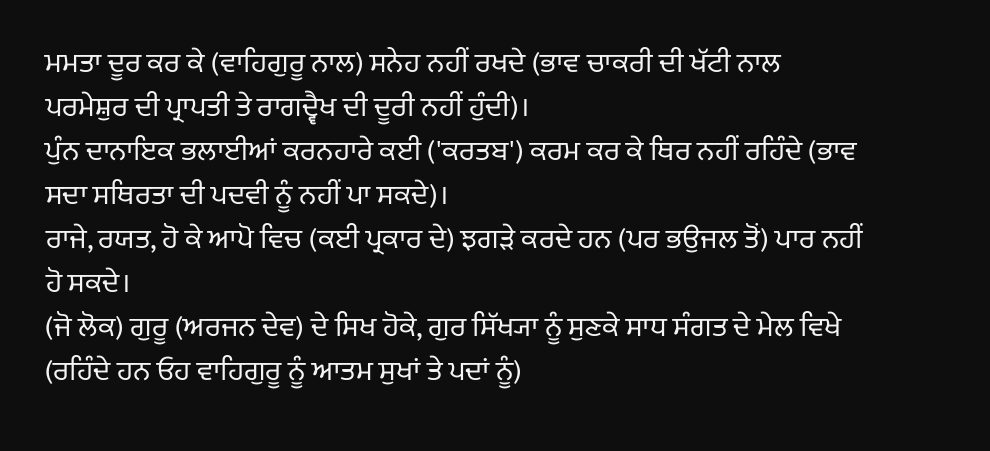ਮਮਤਾ ਦੂਰ ਕਰ ਕੇ (ਵਾਹਿਗੁਰੂ ਨਾਲ) ਸਨੇਹ ਨਹੀਂ ਰਖਦੇ (ਭਾਵ ਚਾਕਰੀ ਦੀ ਖੱਟੀ ਨਾਲ ਪਰਮੇਸ਼ੁਰ ਦੀ ਪ੍ਰਾਪਤੀ ਤੇ ਰਾਗਦ੍ਵੈਖ ਦੀ ਦੂਰੀ ਨਹੀਂ ਹੁੰਦੀ)।
ਪੁੰਨ ਦਾਨਾਇਕ ਭਲਾਈਆਂ ਕਰਨਹਾਰੇ ਕਈ ('ਕਰਤਬ') ਕਰਮ ਕਰ ਕੇ ਥਿਰ ਨਹੀਂ ਰਹਿੰਦੇ (ਭਾਵ ਸਦਾ ਸਥਿਰਤਾ ਦੀ ਪਦਵੀ ਨੂੰ ਨਹੀਂ ਪਾ ਸਕਦੇ)।
ਰਾਜੇ, ਰਯਤ, ਹੋ ਕੇ ਆਪੋ ਵਿਚ (ਕਈ ਪ੍ਰਕਾਰ ਦੇ) ਝਗੜੇ ਕਰਦੇ ਹਨ (ਪਰ ਭਉਜਲ ਤੋਂ) ਪਾਰ ਨਹੀਂ ਹੋ ਸਕਦੇ।
(ਜੋ ਲੋਕ) ਗੁਰੂ (ਅਰਜਨ ਦੇਵ) ਦੇ ਸਿਖ ਹੋਕੇ, ਗੁਰ ਸਿੱਖ੍ਯਾ ਨੂੰ ਸੁਣਕੇ ਸਾਧ ਸੰਗਤ ਦੇ ਮੇਲ ਵਿਖੇ (ਰਹਿੰਦੇ ਹਨ ਓਹ ਵਾਹਿਗੁਰੂ ਨੂੰ ਆਤਮ ਸੁਖਾਂ ਤੇ ਪਦਾਂ ਨੂੰ)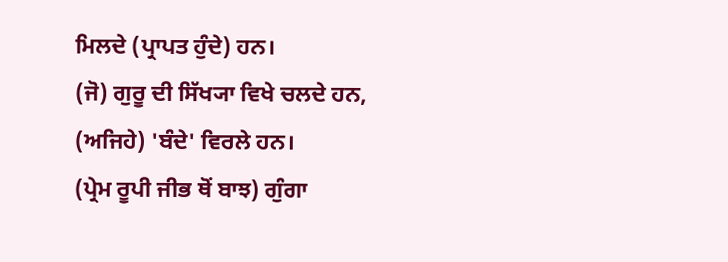ਮਿਲਦੇ (ਪ੍ਰਾਪਤ ਹੁੰਦੇ) ਹਨ।
(ਜੋ) ਗੁਰੂ ਦੀ ਸਿੱਖ੍ਯਾ ਵਿਖੇ ਚਲਦੇ ਹਨ, (ਅਜਿਹੇ) 'ਬੰਦੇ' ਵਿਰਲੇ ਹਨ।
(ਪ੍ਰੇਮ ਰੂਪੀ ਜੀਭ ਥੋਂ ਬਾਝ) ਗੁੰਗਾ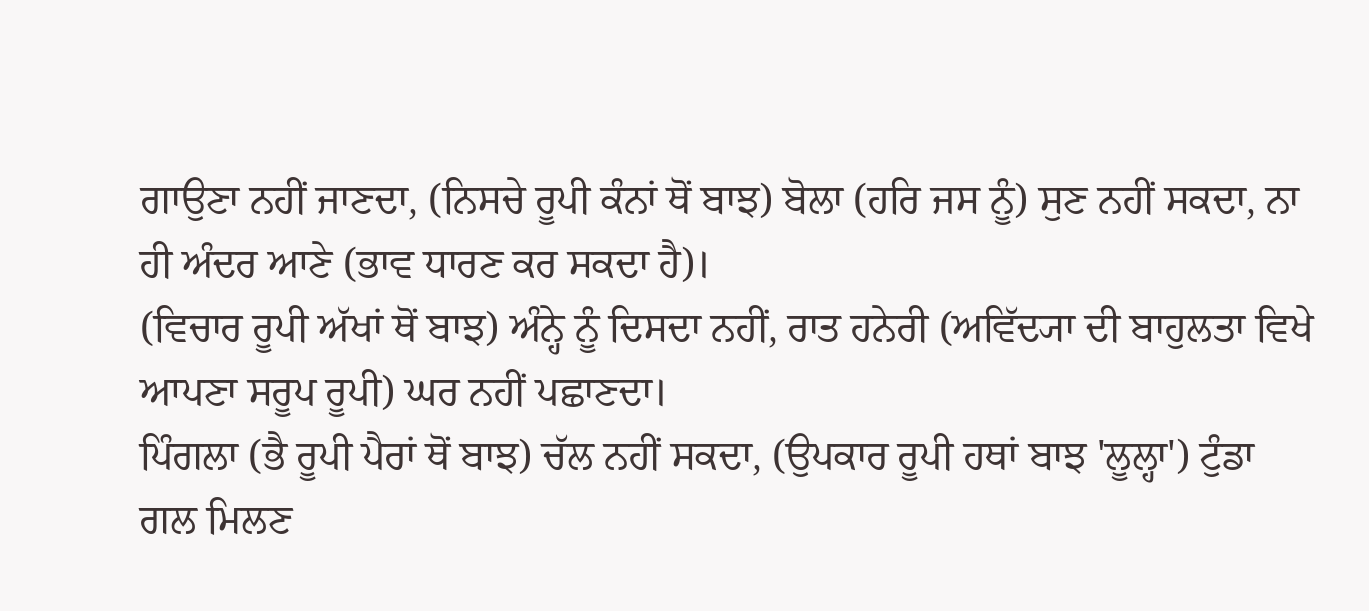ਗਾਉਣਾ ਨਹੀਂ ਜਾਣਦਾ, (ਨਿਸਚੇ ਰੂਪੀ ਕੰਨਾਂ ਥੋਂ ਬਾਝ) ਬੋਲਾ (ਹਰਿ ਜਸ ਨੂੰ) ਸੁਣ ਨਹੀਂ ਸਕਦਾ, ਨਾ ਹੀ ਅੰਦਰ ਆਣੇ (ਭਾਵ ਧਾਰਣ ਕਰ ਸਕਦਾ ਹੈ)।
(ਵਿਚਾਰ ਰੂਪੀ ਅੱਖਾਂ ਥੋਂ ਬਾਝ) ਅੰਨ੍ਹੇ ਨੂੰ ਦਿਸਦਾ ਨਹੀਂ, ਰਾਤ ਹਨੇਰੀ (ਅਵਿੱਦ੍ਯਾ ਦੀ ਬਾਹੁਲਤਾ ਵਿਖੇ ਆਪਣਾ ਸਰੂਪ ਰੂਪੀ) ਘਰ ਨਹੀਂ ਪਛਾਣਦਾ।
ਪਿੰਗਲਾ (ਭੈ ਰੂਪੀ ਪੈਰਾਂ ਥੋਂ ਬਾਝ) ਚੱਲ ਨਹੀਂ ਸਕਦਾ, (ਉਪਕਾਰ ਰੂਪੀ ਹਥਾਂ ਬਾਝ 'ਲੂਲ੍ਹਾ') ਟੁੰਡਾ ਗਲ ਮਿਲਣ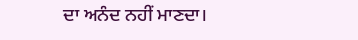ਦਾ ਅਨੰਦ ਨਹੀਂ ਮਾਣਦਾ।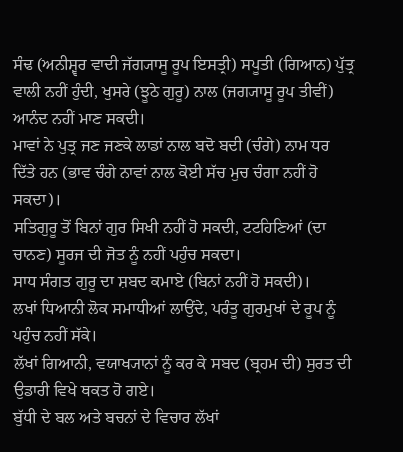ਸੰਢ (ਅਨੀਸ਼੍ਵਰ ਵਾਦੀ ਜੱਗ੍ਯਾਸੂ ਰੂਪ ਇਸਤ੍ਰੀ) ਸਪੂਤੀ (ਗਿਆਨ) ਪੁੱਤ੍ਰ ਵਾਲੀ ਨਹੀਂ ਹੁੰਦੀ, ਖੁਸਰੇ (ਝੂਠੇ ਗੁਰੂ) ਨਾਲ (ਜਗ੍ਯਾਸੂ ਰੂਪ ਤੀਵੀਂ) ਆਨੰਦ ਨਹੀਂ ਮਾਣ ਸਕਦੀ।
ਮਾਵਾਂ ਨੇ ਪੁਤ੍ਰ ਜਣ ਜਣਕੇ ਲਾਡਾਂ ਨਾਲ ਬਦੋ ਬਦੀ (ਚੰਗੇ) ਨਾਮ ਧਰ ਦਿੱਤੇ ਹਨ (ਭਾਵ ਚੰਗੇ ਨਾਵਾਂ ਨਾਲ ਕੋਈ ਸੱਚ ਮੁਚ ਚੰਗਾ ਨਹੀਂ ਹੋ ਸਕਦਾ)।
ਸਤਿਗੁਰੂ ਤੋਂ ਬਿਨਾਂ ਗੁਰ ਸਿਖੀ ਨਹੀਂ ਹੋ ਸਕਦੀ, ਟਟਹਿਣਿਆਂ (ਦਾ ਚਾਨਣ) ਸੂਰਜ ਦੀ ਜੋਤ ਨੂੰ ਨਹੀਂ ਪਹੁੰਚ ਸਕਦਾ।
ਸਾਧ ਸੰਗਤ ਗੁਰੂ ਦਾ ਸ਼ਬਦ ਕਮਾਏ (ਬਿਨਾਂ ਨਹੀਂ ਹੋ ਸਕਦੀ)।
ਲਖਾਂ ਧਿਆਨੀ ਲੋਕ ਸਮਾਧੀਆਂ ਲਾਉਂਦੇ, ਪਰੰਤੂ ਗੁਰਮੁਖਾਂ ਦੇ ਰੂਪ ਨੂੰ ਪਹੁੰਚ ਨਹੀਂ ਸੱਕੇ।
ਲੱਖਾਂ ਗਿਆਨੀ, ਵਯਾਖ੍ਯਾਨਾਂ ਨੂੰ ਕਰ ਕੇ ਸਬਦ (ਬ੍ਰਹਮ ਦੀ) ਸੁਰਤ ਦੀ ਉਡਾਰੀ ਵਿਖੇ ਥਕਤ ਹੋ ਗਏ।
ਬੁੱਧੀ ਦੇ ਬਲ ਅਤੇ ਬਚਨਾਂ ਦੇ ਵਿਚਾਰ ਲੱਖਾਂ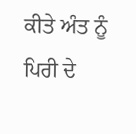ਕੀਤੇ ਅੰਤ ਨੂੰ ਪਿਰੀ ਦੇ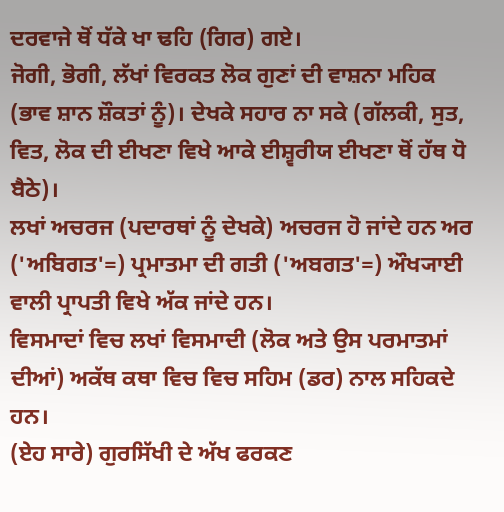ਦਰਵਾਜੇ ਥੋਂ ਧੱਕੇ ਖਾ ਢਹਿ (ਗਿਰ) ਗਏ।
ਜੋਗੀ, ਭੋਗੀ, ਲੱਖਾਂ ਵਿਰਕਤ ਲੋਕ ਗੁਣਾਂ ਦੀ ਵਾਸ਼ਨਾ ਮਹਿਕ (ਭਾਵ ਸ਼ਾਨ ਸ਼ੌਕਤਾਂ ਨੂੰ)। ਦੇਖਕੇ ਸਹਾਰ ਨਾ ਸਕੇ (ਗੱਲਕੀ, ਸੁਤ, ਵਿਤ, ਲੋਕ ਦੀ ਈਖਣਾ ਵਿਖੇ ਆਕੇ ਈਸ਼੍ਵਰੀਯ ਈਖਣਾ ਥੋਂ ਹੱਥ ਧੋ ਬੈਠੇ)।
ਲਖਾਂ ਅਚਰਜ (ਪਦਾਰਥਾਂ ਨੂੰ ਦੇਖਕੇ) ਅਚਰਜ ਹੋ ਜਾਂਦੇ ਹਨ ਅਰ ('ਅਬਿਗਤ'=) ਪ੍ਰਮਾਤਮਾ ਦੀ ਗਤੀ ('ਅਬਗਤ'=) ਔਖ੍ਯਾਈ ਵਾਲੀ ਪ੍ਰਾਪਤੀ ਵਿਖੇ ਅੱਕ ਜਾਂਦੇ ਹਨ।
ਵਿਸਮਾਦਾਂ ਵਿਚ ਲਖਾਂ ਵਿਸਮਾਦੀ (ਲੋਕ ਅਤੇ ਉਸ ਪਰਮਾਤਮਾਂ ਦੀਆਂ) ਅਕੱਥ ਕਥਾ ਵਿਚ ਵਿਚ ਸਹਿਮ (ਡਰ) ਨਾਲ ਸਹਿਕਦੇ ਹਨ।
(ਏਹ ਸਾਰੇ) ਗੁਰਸਿੱਖੀ ਦੇ ਅੱਖ ਫਰਕਣ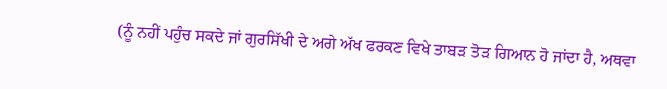(ਨੂੰ ਨਹੀਂ ਪਹੁੰਚ ਸਕਦੇ ਜਾਂ ਗੁਰਸਿੱਖੀ ਦੇ ਅਗੇ ਅੱਖ ਫਰਕਣ ਵਿਖੇ ਤਾਬੜ ਤੋੜ ਗਿਆਨ ਹੋ ਜਾਂਦਾ ਹੈ, ਅਥਵਾ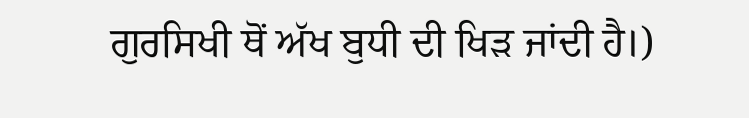ਗੁਰਸਿਖੀ ਥੋਂ ਅੱਖ ਬੁਧੀ ਦੀ ਖਿੜ ਜਾਂਦੀ ਹੈ।)